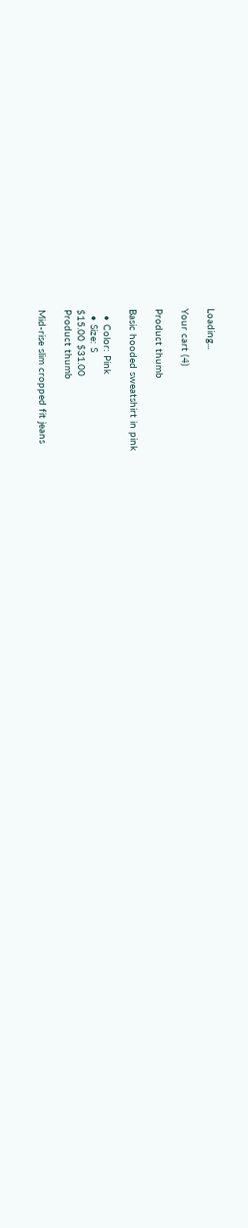Loading...

Your cart (4)

Product thumb

Basic hooded sweatshirt in pink

  • Color: Pink
  • Size: S
$15.00 $31.00
Product thumb

Mid-rise slim cropped fit jeans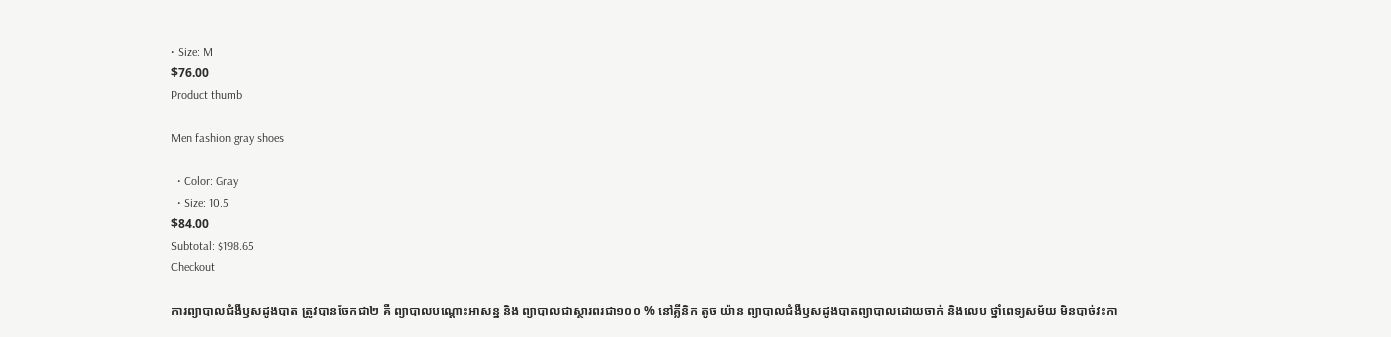• Size: M
$76.00
Product thumb

Men fashion gray shoes

  • Color: Gray
  • Size: 10.5
$84.00
Subtotal: $198.65
Checkout

ការព្យាបាលជំងឺឫសដូងបាត ត្រូវបានចែកជា២ គឺ ព្យាបាលបណ្តោះអាសន្ន និង ព្យាបាលជាស្ថារពរជា១០០ % នៅគ្លីនិក តូច យ៉ាន ព្យាបាលជំងឺឫសដូងបាតព្យាបាលដោយចាក់ និងលេប ថ្នាំពេទ្យសម័យ មិនបាច់វះកា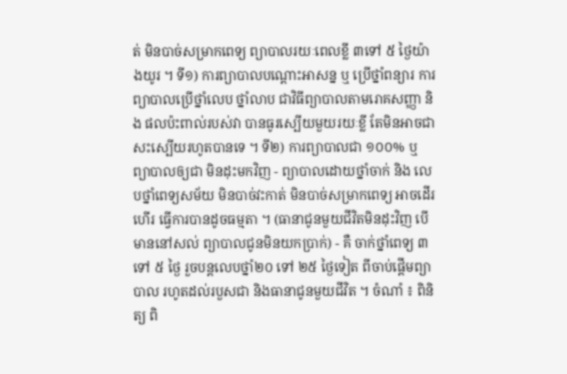ត់ មិនបាច់សម្រាកពេទ្យ ព្យាបាលរយៈពេលខ្លី ៣ទៅ ៥ ថ្ងៃយ៉ាងយូរ ។ ទី១) ការព្យាបាលបណ្តោះអាសន្ន ឬ ប្រើថ្នាំពន្យារ ការព្យាបាលប្រើថ្នាំលេប ថ្នាំលាប ជាវិធីព្យាបាលតាមរោគសញ្ញា និង ផលប៉ះពាល់របស់វា បានធូរស្បើយមួយរយៈខ្លី តែមិនអាចជាសះស្បើយរហូតបានទេ ។ ទី២) ការព្យាបាលជា ១០០% ឬ ព្យាបាលឲ្យជា មិនដុះមកវិញ - ព្យាបាលដោយថ្នាំចាក់ និង លេបថ្នាំពេទ្យសម័យ មិនបាច់វះកាត់ មិនបាច់សម្រាកពេទ្យ អាចដើរ ហើរ ធ្វើការបានដូចធម្មតា ។ (ធានាជូនមួយជីវិតមិនដុះវិញ បើមាននៅសល់ ព្យាបាលជូនមិនយកប្រាក់) - គឺ ចាក់ថ្នាំពេទ្យ ៣ ទៅ ៥ ថ្ងៃ រួចបន្តលេបថ្នាំ២០ ទៅ ២៥ ថ្ងៃទៀត ពីចាប់ផ្តើមព្យាបាល រហូតដល់របួសជា និងធានាជូនមួយជីវិត ។ ចំណាំ ៖ ពិនិត្យ ពិ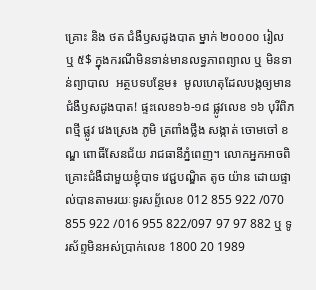គ្រោះ និង ថត ជំងឺឫសដូងបាត ម្នាក់ ២០០០០ រៀល ឬ ៥$ ក្នុងករណីមិនទាន់មានលទ្ធភាពព្យាល ឬ មិនទាន់ព្យាបាល  អត្ថបទបន្ថែម៖  មូលហេតុដែលបង្កឲ្យមានជំងឺឫសដូងបាត! ផ្ទះលេខ១៦-១៨ ផ្លូវលេខ ១៦ បុរីពិភពថ្មី ផ្លូវ វេងស្រេង ភូមិ ត្រពាំងថ្លឹង សង្កាត់ ចោមចៅ ខណ្ឌ ពោធិ៍សែនជ័យ រាជធានីភ្នំពេញ។ លោកអ្នកអាចពិគ្រោះជំងឺជាមួយខ្ញុំបាទ វេជ្ជបណ្ឌិត តូច យ៉ាន ដោយផ្ទាល់បានតាមរយៈទូរសព្ទ័លេខ 012 855 922 /070 855 922 /016 955 822/097 97 97 882 ឬ ទូរស័ព្ទមិនអស់ប្រាក់លេខ 1800 20 1989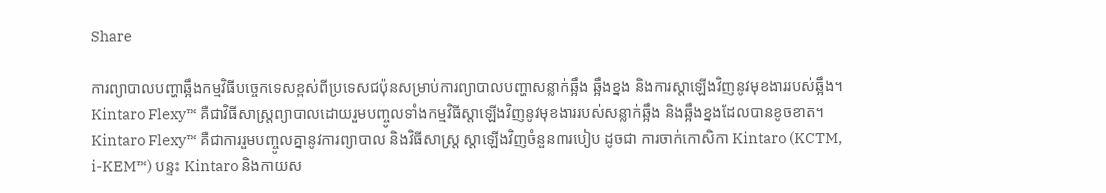Share

ការព្យាបាលបញ្ហាឆ្អឹងកម្មវិធីបច្ចេកទេសខ្ពស់ពីប្រទេសជប៉ុនសម្រាប់ការព្យាបាលបញ្ហាសន្លាក់ឆ្អឹង ឆ្អឹងខ្នង និងការស្តាឡើងវិញនូវមុខងាររបស់ឆ្អឹង។  Kintaro Flexy™ គឺជាវិធីសាស្ត្រព្យាបាលដោយរួមបញ្ចូលទាំងកម្មវិធីស្តាឡើងវិញនូវមុខងាររបស់សន្លាក់ឆ្អឹង និងឆ្អឹងខ្នងដែលបានខូចខាត។ Kintaro Flexy™ គឺជាការរួមបញ្ចូលគ្នានូវការព្យាបាល និងវិធីសាស្ត្រ ស្តាឡើងវិញចំនួន៣របៀប ដូចជា ការចាក់កោសិកា Kintaro (KCTM, i-KEM™) បន្ទះ Kintaro និងកាយស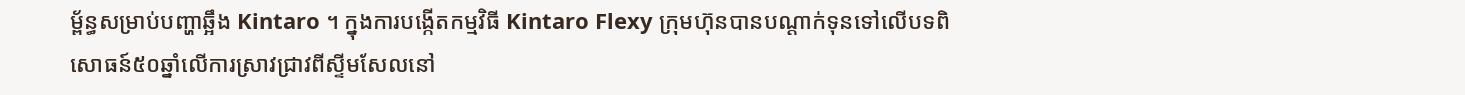ម័្ពន្ធសម្រាប់បញ្ហាឆ្អឹង Kintaro ។ ក្នុងការបង្កើតកម្មវិធី Kintaro Flexy ក្រុមហ៊ុនបានបណ្តាក់ទុនទៅលើបទពិសោធន៍៥០ឆ្នាំលើការស្រាវជ្រាវពីស្ទីមសែលនៅ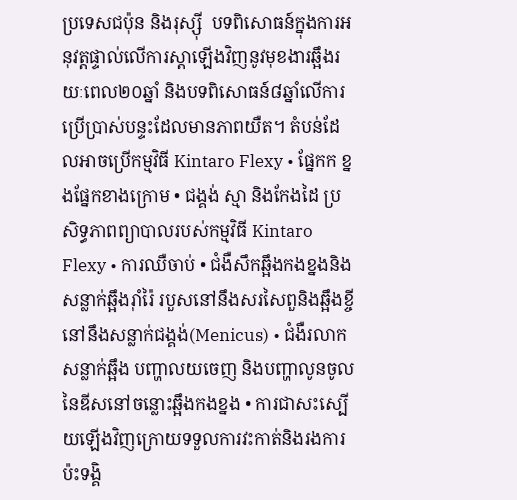ប្រទេសជប៉ុន និងរុស្ស៊ី  បទពិសោធន៍ក្នុងការអនុវត្តផ្ទាល់លើការស្តាឡើងវិញនូវមុខងារឆ្អឹងរយៈពេល២០ឆ្នាំ និងបទពិសោធន៍៨ឆ្នាំលើការប្រើប្រាស់បន្ទះដែលមានភាពយឺត។ តំបន់ដែលអាចប្រើកម្មវិធី Kintaro Flexy • ផ្នែកក ខ្នងផ្នែកខាងក្រោម • ជង្គង់ ស្មា និងកែងដៃ ប្រសិទ្ធភាពព្យាបាលរបស់កម្មវិធី Kintaro Flexy • ការឈឺចាប់ • ជំងឺសឹកឆ្អឹងកងខ្នងនិងសន្លាក់ឆ្អឹងរ៉ាំរ៉ៃ របួសនៅនឹងសរសៃពួនិងឆ្អឹងខ្ចីនៅនឹងសន្លាក់ជង្គង់(Menicus) • ជំងឺរលាកសន្លាក់ឆ្អឹង បញ្ហាលយចេញ និងបញ្ហាលូនចូលនៃឌីសនៅចន្លោះឆ្អឹងកងខ្នង • ការជាសះស្បើយឡើងវិញក្រោយទទួលការវះកាត់និងរងការប៉ះទង្គិ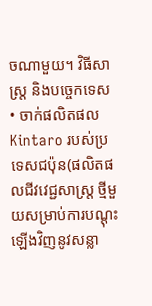ចណាមួយ។ វិធីសាស្ត្រ និងបច្ចេកទេស • ចាក់ផលិតផល Kintaro របស់ប្រទេសជប៉ុន(ផលិតផលជីវវេជ្ជសាស្ត្រ ថ្មីមួយសម្រាប់ការបណ្តុះឡើងវិញនូវសន្លា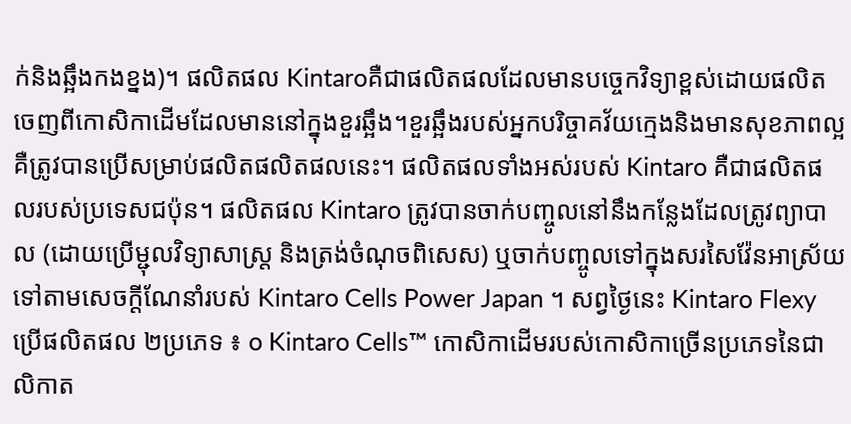ក់និងឆ្អឹងកងខ្នង)។ ផលិតផល Kintaroគឺជាផលិតផលដែលមានបច្ចេកវិទ្យាខ្ពស់ដោយផលិតចេញពីកោសិកាដើមដែលមាននៅក្នុងខួរឆ្អឹង។ខួរឆ្អឹងរបស់អ្នកបរិច្ចាគវ័យក្មេងនិងមានសុខភាពល្អគឺត្រូវបានប្រើសម្រាប់ផលិតផលិតផលនេះ។ ផលិតផលទាំងអស់របស់ Kintaro គឺជាផលិតផលរបស់ប្រទេសជប៉ុន។ ផលិតផល Kintaro ត្រូវបានចាក់បញ្ចូលនៅនឹងកន្លែងដែលត្រូវព្យាបាល (ដោយប្រើម្ជុលវិទ្យាសាស្ត្រ និងត្រង់ចំណុចពិសេស) ឬចាក់បញ្ចូលទៅក្នុងសរសៃវ៉ែនអាស្រ័យទៅតាមសេចក្តីណែនាំរបស់ Kintaro Cells Power Japan ។ សព្វថ្ងៃនេះ Kintaro Flexy ប្រើផលិតផល ២ប្រភេទ ៖ o Kintaro Cells™ កោសិកាដើមរបស់កោសិកាច្រើនប្រភេទនៃជាលិកាត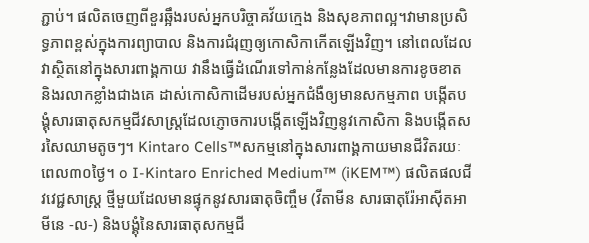ភ្ជាប់។ ផលិតចេញពីខួរឆ្អឹងរបស់អ្នកបរិច្ចាគវ័យក្មេង និងសុខភាពល្អ។វាមានប្រសិទ្ធភាពខ្ពស់ក្នុងការព្យាបាល និងការជំរុញឲ្យកោសិកាកើតឡើងវិញ។ នៅពេលដែលវាស្ថិតនៅក្នុងសារពាង្គកាយ វានឹងធ្វើដំណើរទៅកាន់កន្លែងដែលមានការខូចខាត និងរលាកខ្លាំងជាងគេ ដាស់កោសិកាដើមរបស់អ្នកជំងឺឲ្យមានសកម្មភាព បង្កើតបង្គុំសារធាតុសកម្មជីវសាស្ត្រដែលភ្ញោចការបង្កើតឡើងវិញនូវកោសិកា និងបង្កើតសរសៃឈាមតូចៗ។ Kintaro Cells™សកម្មនៅក្នុងសារពាង្គកាយមានជីវិតរយៈពេល៣០ថ្ងៃ។ o I-Kintaro Enriched Medium™ (iKEM™) ផលិតផលជីវវេជ្ជសាស្ត្រ ថ្មីមួយដែលមានផ្ទុកនូវសារធាតុចិញ្ចឹម (វីតាមីន សារធាតុរ៉ែអាស៊ីតអាមីនេ -ល-) និងបង្គុំនៃសារធាតុសកម្មជី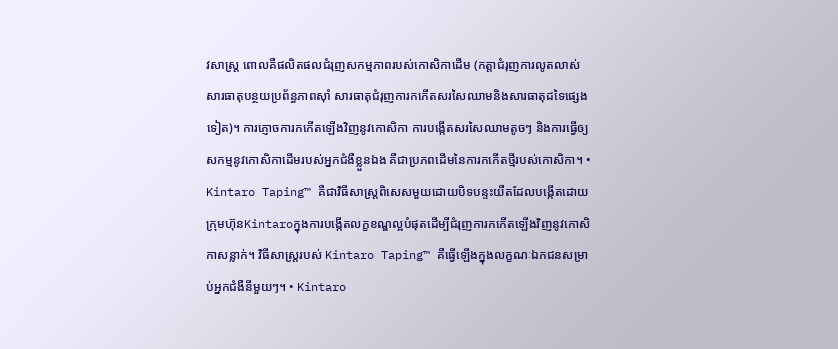វសាស្ត្រ ពោលគឺផលិតផលជំរុញសកម្មភាពរបស់កោសិកាដើម (កត្តាជំរុញការលូតលាស់ សារធាតុបន្ថយប្រព័ន្ធភាពស៊ាំ សារធាតុជំរុញការកកើតសរសៃឈាមនិងសារធាតុដទៃផ្សេងទៀត)។ ការភ្ញោចការកកើតឡើងវិញនូវកោសិកា ការបង្កើតសរសៃឈាមតូចៗ និងការធ្វើឲ្យសកម្មនូវកោសិកាដើមរបស់អ្នកជំងឺខ្លួនឯង គឺជាប្រភពដើមនៃការកកើតថ្មីរបស់កោសិកា។ • Kintaro Taping™ គឺជាវិធីសាស្ត្រពិសេសមួយដោយបិទបន្ទះយឺតដែលបង្កើតដោយក្រុមហ៊ុនKintaroក្នុងការបង្កើតលក្ខខណ្ឌល្អបំផុតដើម្បីជំរុញការកកើតឡើងវិញនូវកោសិកាសន្លាក់។ វិធីសាស្ត្ររបស់ Kintaro Taping™ គឺធ្វើឡើងក្នុងលក្ខណៈឯកជនសម្រាប់អ្នកជំងឺនីមួយៗ។ • Kintaro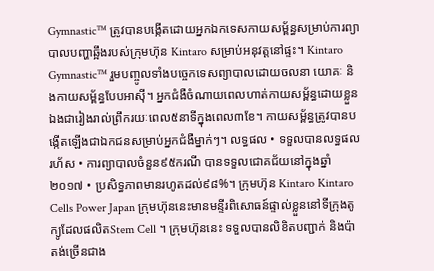Gymnastic™ ត្រូវបានបង្កើតដោយអ្នកឯកទេសកាយសម្ព័ន្ធសម្រាប់ការព្យាបាលបញ្ហាឆ្អឹងរបស់ក្រុមហ៊ុន Kintaro សម្រាប់អនុវត្តនៅផ្ទះ។ Kintaro Gymnastic™ រួមបញ្ចូលទាំងបច្ចេកទេសព្យាបាលដោយចលនា យោគៈ និងកាយសម្ព័ន្ធបែបអាស៊ី។ អ្នកជំងឺចំណាយពេលហាត់កាយសម្ព័ន្ធដោយខ្លួនឯងជារៀងរាល់ព្រឹករយៈពេល៥នាទីក្នុងពេល៣ខែ។ កាយសម័្ពន្ធត្រូវបានបង្កើតឡើងជាឯកជនសម្រាប់អ្នកជំងឺម្នាក់ៗ។ លទ្ធផល • ទទួលបានលទ្ធផលរហ័ស • ការព្យាបាលចំនួន៩៥ករណី បានទទួលជោគជ័យនៅក្នុងឆ្នាំ២០១៧ • ប្រសិទ្ធភាពមានរហូតដល់៩៨%។ ក្រុមហ៊ុន Kintaro Kintaro Cells Power Japan ក្រុមហ៊ុននេះមានមន្ទីរពិសោធន៍ផ្ទាល់ខ្លួននៅទីក្រុងតូក្យូដែលផលិតStem Cell ។ ក្រុមហ៊ុននេះ ទទួលបានលិខិតបញ្ជាក់ និងប៉ាតង់ច្រើនជាង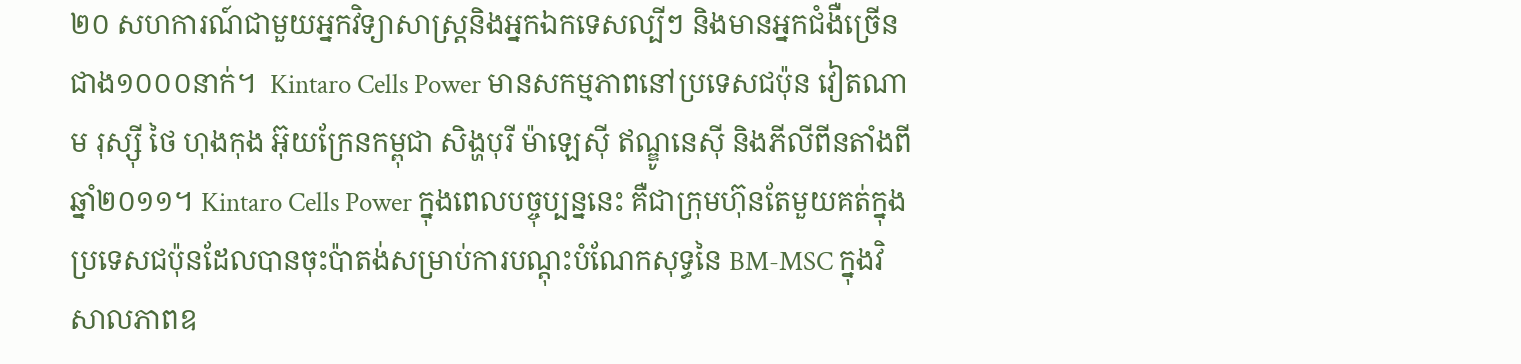២០ សហការណ៍ជាមួយអ្នកវិទ្យាសាស្ត្រនិងអ្នកឯកទេសល្បីៗ និងមានអ្នកជំងឺច្រើនជាង១០០០នាក់។  Kintaro Cells Power មានសកម្មភាពនៅប្រទេសជប៉ុន វៀតណាម រុស្ស៊ី ថៃ ហុងកុង អ៊ុយក្រែនកម្ពុជា សិង្ហបុរី ម៉ាឡេស៊ី ឥណ្ឌូនេស៊ី និងភីលីពីនតាំងពីឆ្នាំ២០១១។ Kintaro Cells Power ក្នុងពេលបច្ចុប្បន្ននេះ គឺជាក្រុមហ៊ុនតែមួយគត់ក្នុងប្រទេសជប៉ុនដែលបានចុះប៉ាតង់សម្រាប់ការបណ្តុះបំណែកសុទ្ធនៃ BM-MSC ក្នុងវិសាលភាពឧ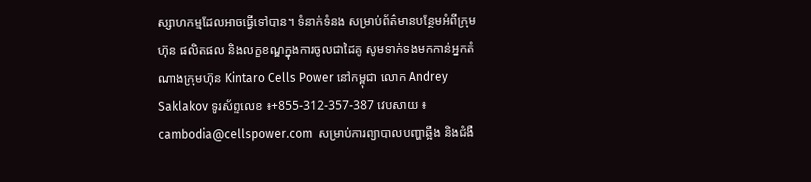ស្សាហកម្មដែលអាចធ្វើទៅបាន។ ទំនាក់ទំនង សម្រាប់ព័ត៌មានបន្ថែមអំពីក្រុមហ៊ុន ផលិតផល និងលក្ខខណ្ឌក្នុងការចូលជាដៃគូ សូមទាក់ទងមកកាន់អ្នកតំណាងក្រុមហ៊ុន Kintaro Cells Power នៅកម្ពុជា លោក Andrey Saklakov ទូរស័ព្ទលេខ ៖+855-312-357-387 វេបសាយ ៖ cambodia@cellspower.com  សម្រាប់ការព្យាបាលបញ្ហាឆ្អឹង និងជំងឺ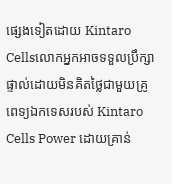ផ្សេងទៀតដោយ Kintaro Cellsលោកអ្នកអាចទទួលប្រឹក្សាផ្ទាល់ដោយមិនគិតថ្លៃជាមួយគ្រូពេទ្យឯកទេសរបស់ Kintaro Cells Power ដោយគ្រាន់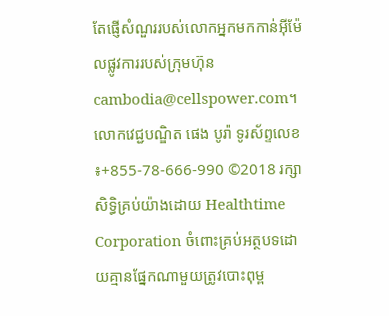តែផ្ញើសំណួររបស់លោកអ្នកមកកាន់អុីម៉ែលផ្លូវការរបស់ក្រុមហ៊ុន cambodia@cellspower.com។ លោកវេជ្ជបណ្ឌិត ផេង បូរ៉ា ទូរស័ព្ទលេខ ៖+855-78-666-990 ©2018 រក្សាសិទ្ធិគ្រប់យ៉ាងដោយ Healthtime Corporation ចំពោះគ្រប់អត្ថបទដោយគ្មានផ្នែកណាមួយត្រូវបោះពុម្ព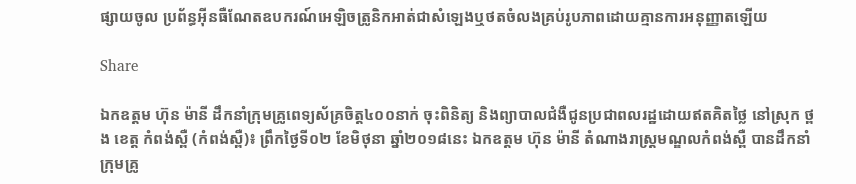ផ្សាយចូល ប្រព័ន្ធអ៊ីនធឺណែតឧបករណ៍អេឡិចត្រូនិកអាត់ជាសំឡេងឬថតចំលងគ្រប់រូបភាពដោយគ្មានការអនុញ្ញាតឡើយ

Share

ឯកឧត្តម ហ៊ុន ម៉ានី ដឹកនាំក្រុមគ្រូពេទ្យស័គ្រចិត្ត៤០០នាក់ ចុះពិនិត្យ និងព្យាបាលជំងឺជូនប្រជាពលរដ្ឋដោយឥតគិតថ្លៃ នៅស្រុក ថ្ពង ខេត្ត កំពង់ស្ពឺ (កំពង់ស្ពឺ)៖ ព្រឹកថ្ងៃទី០២ ខែមិថុនា ឆ្នាំ២០១៨នេះ ឯកឧត្តម ហ៊ុន ម៉ានី តំណាងរាស្ត្រមណ្ឌលកំពង់ស្ពឺ បានដឹកនាំក្រុមគ្រូ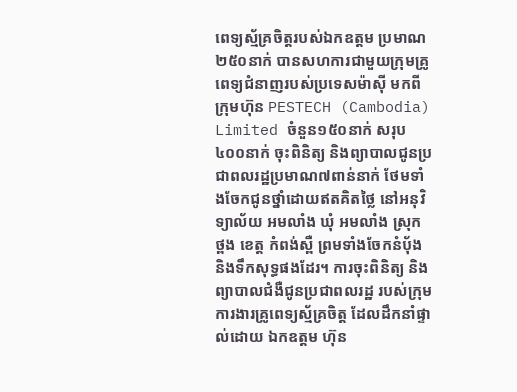ពេទ្យស្ម័គ្រចិត្តរបស់ឯកឧត្តម ប្រមាណ២៥០នាក់ បានសហការជាមួយក្រុមគ្រូពេទ្យជំនាញរបស់ប្រទេសម៉ាស៊ី មកពីក្រុមហ៊ុន PESTECH (Cambodia) Limited ចំនួន១៥០នាក់ សរុប៤០០នាក់ ចុះពិនិត្យ និងព្យាបាលជូនប្រជាពលរដ្ឋប្រមាណ៧ពាន់នាក់ ថែមទាំងចែកជូនថ្នាំដោយឥតគិតថ្លៃ នៅអនុវិទ្យាល័យ អមលាំង ឃុំ អមលាំង ស្រុក ថ្ពង ខេត្ត កំពង់ស្ពឺ ព្រមទាំងចែកនំបុ័ង និងទឹកសុទ្ធផងដែរ។ ការចុះពិនិត្យ និងព្យាបាលជំងឺជូនប្រជាពលរដ្ឋ របស់ក្រុមការងារគ្រូពេទ្យស្ម័គ្រចិត្ត ដែលដឹកនាំផ្ទាល់ដោយ ឯកឧត្តម ហ៊ុន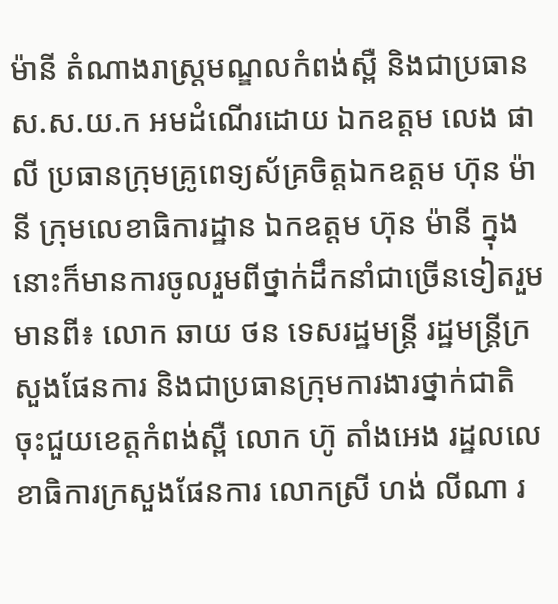ម៉ានី តំណាងរាស្រ្តមណ្ឌលកំពង់ស្ពឺ និងជាប្រធាន ស.ស.យ.ក អមដំណើរដោយ ឯកឧត្តម លេង ផាលី ប្រធានក្រុមគ្រូពេទ្យស័គ្រចិត្តឯកឧត្តម ហ៊ុន ម៉ានី ក្រុមលេខាធិការដ្ឋាន ឯកឧត្តម ហ៊ុន ម៉ានី ក្នុងនោះក៏មានការចូលរួមពីថ្នាក់ដឹកនាំជាច្រើនទៀតរួមមានពី៖ លោក ឆាយ ថន ទេសរដ្ឋមន្ត្រី រដ្ឋមន្ត្រីក្រសួងផែនការ និងជាប្រធានក្រុមការងារថ្នាក់ជាតិ ចុះជួយខេត្តកំពង់ស្ពឺ លោក ហ៊ូ តាំងអេង រដ្ឋលលេខាធិការក្រសួងផែនការ លោកស្រី ហង់ លីណា រ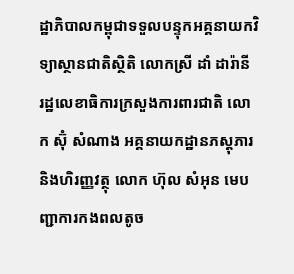ដ្ឋាភិបាលកម្ពុជាទទួលបន្ទុកអគ្គនាយកវិទ្យាស្ថានជាតិស្ថិតិ លោកស្រី ដាំ ដារ៉ានី រដ្ឋលេខាធិការក្រសួងការពារជាតិ លោក ស៊ុំ សំណាង អគ្គនាយកដ្ឋានភស្តុភារ និងហិរញ្ញវត្ថុ លោក ហ៊ុល សំអុន មេបញ្ជាការកងពលតូច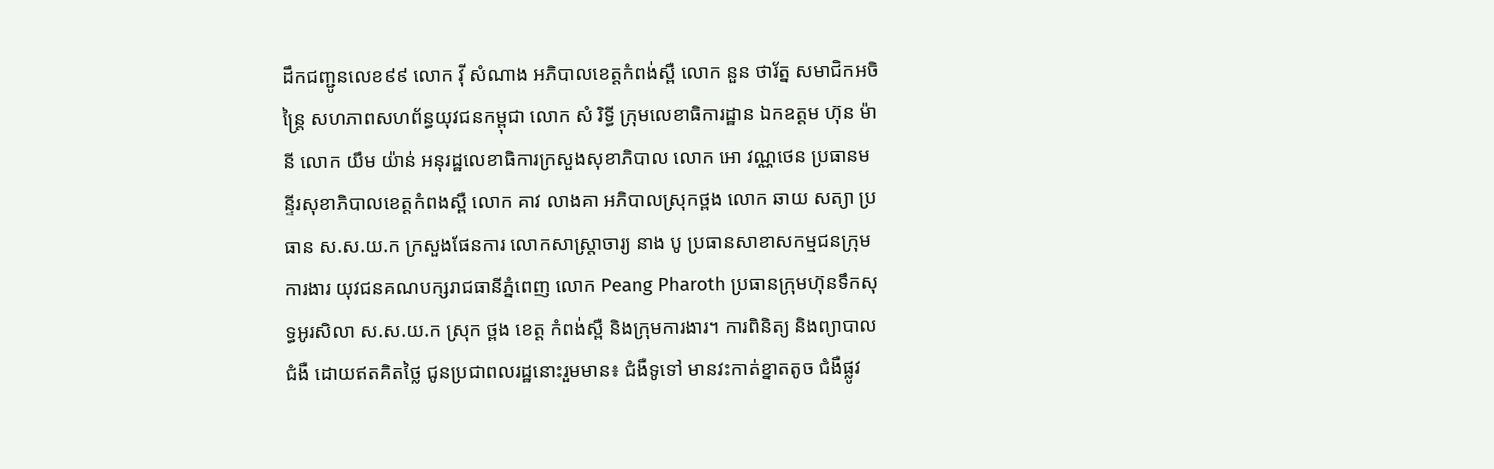ដឹកជញ្ជូនលេខ៩៩ លោក វ៉ី សំណាង អភិបាលខេត្តកំពង់ស្ពឺ លោក នួន ថារ័ត្ន សមាជិកអចិន្ត្រៃ សហភាពសហព័ន្ធយុវជនកម្ពុជា លោក សំ រិទ្ធី ក្រុមលេខាធិការដ្ឋាន ឯកឧត្តម ហ៊ុន ម៉ានី លោក យឹម យ៉ាន់ អនុរដ្ឋលេខាធិការក្រសួងសុខាភិបាល លោក អោ វណ្ណថេន ប្រធានមន្ទីរសុខាភិបាលខេត្តកំពងស្ពឺ លោក គាវ លាងគា អភិបាលស្រុកថ្ពង លោក ឆាយ សត្យា ប្រធាន ស.ស.យ.ក ក្រសួងផែនការ លោកសាស្ត្រាចារ្យ នាង បូ ប្រធានសាខាសកម្មជនក្រុមការងារ យុវជនគណបក្សរាជធានីភ្នំពេញ លោក Peang Pharoth ប្រធានក្រុមហ៊ុនទឹកសុទ្ធអូរសិលា ស.ស.យ.ក ស្រុក ថ្ពង ខេត្ត កំពង់ស្ពឺ និងក្រុមការងារ។ ការពិនិត្យ និងព្យាបាលជំងឺ ដោយឥតគិតថ្លៃ ជូនប្រជាពលរដ្ឋនោះរួមមាន៖ ជំងឺទូទៅ មានវះកាត់ខ្នាតតូច ជំងឺផ្លូវ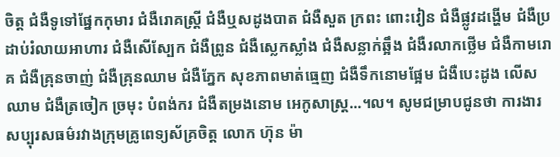ចិត្ត ជំងឺទូទៅផ្នែកកុមារ ជំងឺរោគស្ត្រី ជំងឺឬសដូងបាត ជំងឺសួត ក្រពះ ពោះវៀន ជំងឺផ្លូវដង្ហើម ជំងឺប្រដាប់រំលាយអាហារ ជំងឺសើស្បែក ជំងឺព្រូន ជំងឺស្លេកស្លាំង ជំងឺសន្លាក់ឆ្អឹង ជំងឺរលាកថ្លើម ជំងឺកាមរោគ ជំងឺគ្រុនចាញ់ ជំងឺគ្រុនឈាម ជំងឺភ្នែក សុខភាពមាត់ធ្មេញ ជំងឺទឹកនោមផ្អែម ជំងឺបេះដូង លើសឈាម ជំងឺត្រចៀក ច្រមុះ បំពង់ករ ជំងឺតម្រងនោម អេកូសាស្ត្រ...។ល។ សូមជម្រាបជូនថា ការងារសប្បុរសធម៌រវាងក្រុមគ្រូពេទ្យស័គ្រចិត្ត លោក ហ៊ុន ម៉ា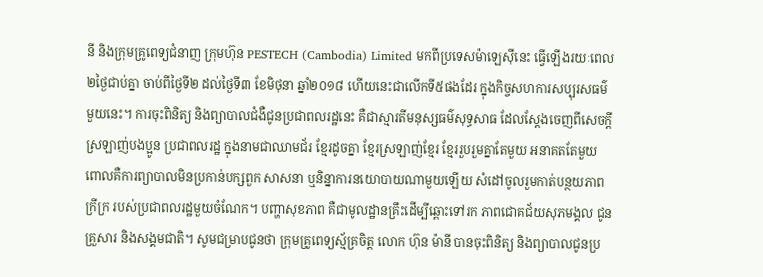នី និងក្រុមគ្រូពេទ្យជំនាញ ក្រុមហ៊ុន PESTECH (Cambodia) Limited មកពីប្រទេសម៉ាឡេស៊ីនេះ ធ្វើឡើងរយៈពេល២ថ្ងៃជាប់គ្នា ចាប់ពីថ្ងៃទី២ ដល់ថ្ងៃទី៣ ខែមិថុនា ឆ្នាំ២០១៨ ហើយនេះជាលើកទី៥ផងដែរ ក្នុងកិច្ចសហការសប្បុរសធម៌មួយនេះ។ ការចុះពិនិត្យ និងព្យាបាលជំងឺជូនប្រជាពលរដ្ឋនេះ គឺជាស្មារតីមនុស្សធម៌សុទ្ធសាធ ដែលស្តែងចេញពីសេចក្តីស្រឡាញ់បងប្អូន ប្រជាពលរដ្ឋ ក្នុងនាមជាឈាមជ័រ ខ្មែរដូចគ្នា ខ្មែរស្រឡាញ់ខ្មែរ ខ្មែររួបរួមគ្នាតែមួយ អនាគតតែមួយ ពោលគឺការព្យាបាលមិនប្រកាន់បក្សពួក សាសនា ឬនិន្នាការនយោបាយណាមួយឡើយ សំដៅចូលរួមកាត់បន្ថយភាពក្រីក្រ របស់ប្រជាពលរដ្ឋមួយចំណែក។ បញ្ហាសុខភាព គឺជាមូលដ្ឋានគ្រឹះដើម្បីឆ្ពោះទៅរក ភាពជោគជ័យសុភមង្គល ជូនគ្រួសារ និងសង្គមជាតិ។ សូមជម្រាបជូនថា ក្រុមគ្រូពេទ្យស្ម័គ្រចិត្ត លោក ហ៊ុន ម៉ានី បានចុះពិនិត្យ និងព្យាបាលជូនប្រ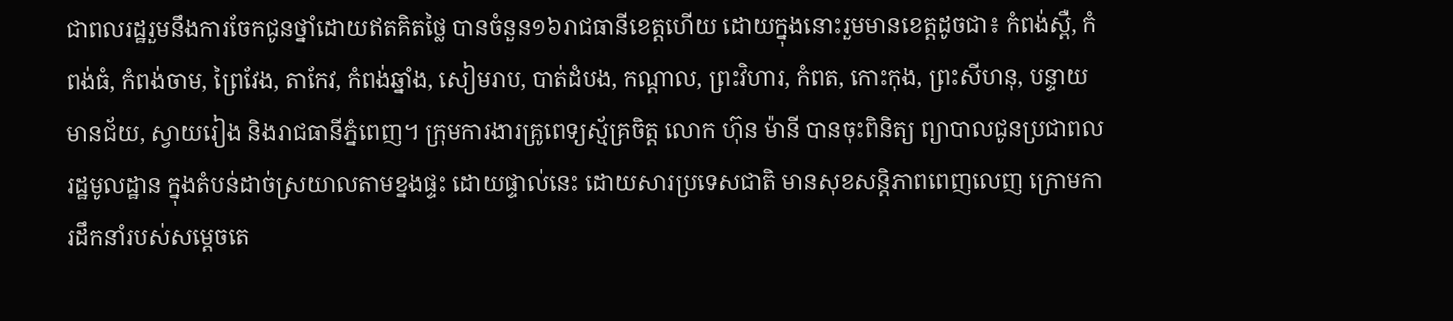ជាពលរដ្ឋរួមនឹងការចែកជូនថ្នាំដោយឥតគិតថ្លៃ បានចំនួន១៦រាជធានីខេត្តហើយ ដោយក្នុងនោះរួមមានខេត្តដូចជា៖ កំពង់ស្ពឺ, កំពង់ធំ, កំពង់ចាម, ព្រៃវែង, តាកែវ, កំពង់ឆ្នាំង, សៀមរាប, បាត់ដំបង, កណ្តាល, ព្រះវិហារ, កំពត, កោះកុង, ព្រះសីហនុ, បន្ទាយមានជ័យ, ស្វាយរៀង និងរាជធានីភ្នំពេញ។ ក្រុមការងារគ្រូពេទ្យស្ម័គ្រចិត្ត លោក ហ៊ុន ម៉ានី បានចុះពិនិត្យ ព្យាបាលជូនប្រជាពលរដ្ឋមូលដ្ឋាន ក្នុងតំបន់ដាច់ស្រយាលតាមខ្នងផ្ទះ ដោយផ្ទាល់នេះ ដោយសារប្រទេសជាតិ មានសុខសន្តិភាពពេញលេញ ក្រោមការដឹកនាំរបស់សម្តេចតេ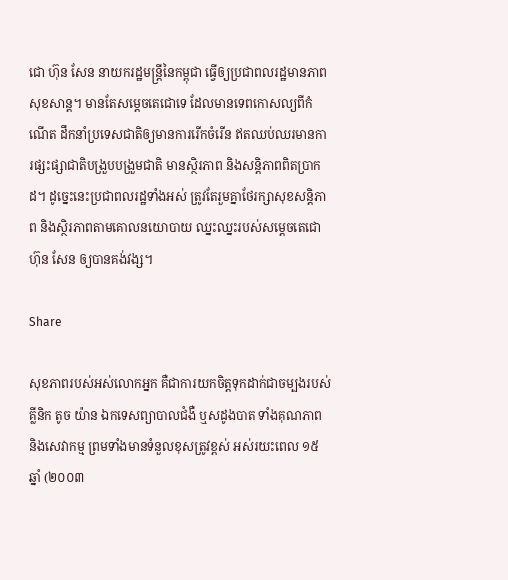ជោ ហ៊ុន សែន នាយករដ្ឋមន្ត្រីនៃកម្ពុជា ធ្វើឲ្យប្រជាពលរដ្ឋមានភាពសុខសាន្ត។ មានតែសម្តេចតេជោទេ ដែលមានទេពកោសល្យពីកំណើត ដឹកនាំប្រទេសជាតិឲ្យមានការរើកចំរើន ឥតឈប់ឈរមានការផ្សះផ្សាជាតិបង្រួបបង្រួមជាតិ មានស្ថិរភាព និងសន្តិភាពពិតប្រាកដ។ ដូច្នេះនេះប្រជាពលរដ្ឋទាំងអស់ ត្រូវតែរួមគ្នាថែរក្សាសុខសន្តិភាព និងស្ថិរភាពតាមគោលនយោបាយ ឈ្នះឈ្នះរបស់សម្តេចតេជោ ហ៊ុន សែន ឲ្យបានគង់វង្ស។

Share

សុខភាពរបស់អស់លោកអ្នក គឺជាការយកចិត្តទុកដាក់ជាចម្បងរបស់ គ្លីនិក តូច យ៉ាន ឯកទេសព្យាបាលជំងឺ ឬសដូងបាត ទាំងគុណភាព និងសេវាកម្ម ព្រមទាំងមានទំនួលខុសត្រូវខ្ពស់ អស់រយះពេល ១៥ឆ្នាំ (២០០៣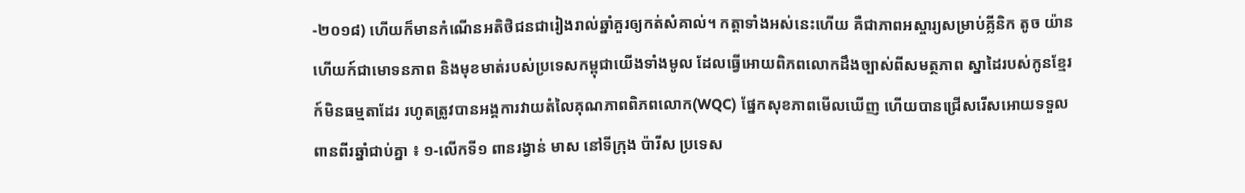-២០១៨) ហើយក៏មានកំណើនអតិថិជនជារៀងរាល់ឆ្នាំគួរឲ្យកត់សំគាល់។ កត្តាទាំងអស់នេះហើយ គឺជាភាពអស្ចារ្យសម្រាប់គ្លីនិក តូច យ៉ាន ហើយក៍ជាមោទនភាព និងមុខមាត់របស់ប្រទេសកម្ពុជាយើងទាំងមូល ដែលធ្វើអោយពិភពលោកដឹងច្បាស់ពីសមត្ថភាព ស្នាដៃរបស់កូនខ្មែរក៍មិនធម្មតាដែរ រហូតត្រូវបានអង្គការវាយតំលៃគុណភាពពិភពលោក(WQC) ផ្នែកសុខភាពមើលឃើញ ហើយបានជ្រើសរើសអោយទទួលពានពីរឆ្នាំជាប់គ្នា ៖ ១-លើកទី១ ពានរង្វាន់ មាស នៅទីក្រុង ប៉ារីស ប្រទេស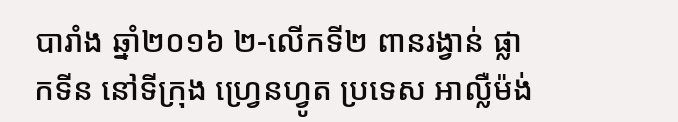បារាំង ឆ្នាំ២០១៦ ២-លើកទី២ ពានរង្វាន់ ផ្លាកទីន នៅទីក្រុង ហ្វ្រេនហ្វូត ប្រទេស អាល្លឺម៉ង់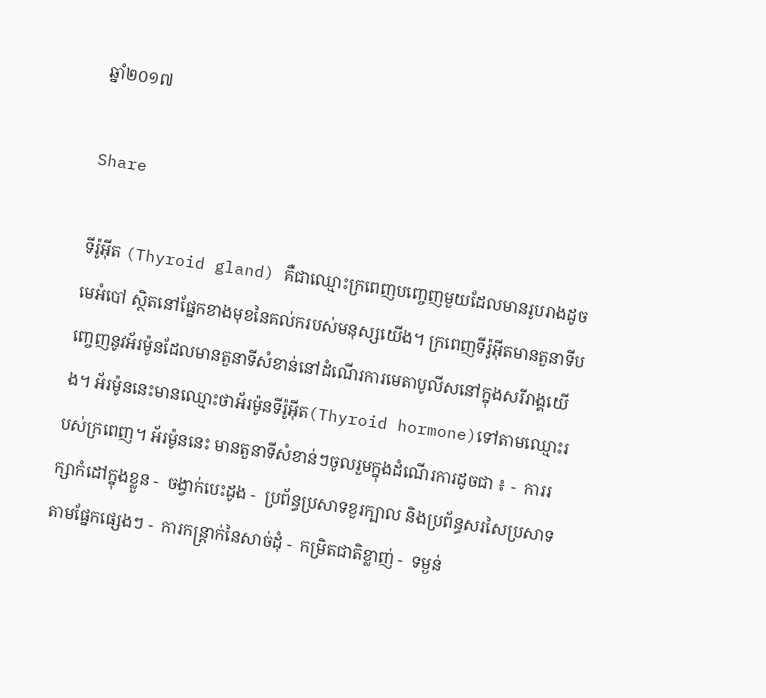ឆ្នាំ២០១៧

Share

ទីរ៉ូអ៊ីត (Thyroid gland) គឺជាឈ្មោះក្រពេញបញ្ចេញមួយដែលមានរូបរាងដូចមេអំបៅ ស្ថិតនៅផ្នែកខាងមុខនៃគល់ករបស់មនុស្សយើង។ ក្រពេញទីរ៉ូអ៊ីតមានតួនាទីបញ្ចេញនូវអ័រម៉ូនដែលមានតួនាទីសំខាន់នៅដំណើរការមេតាបូលីសនៅក្នុងសរីរាង្គយើង។ អ័រម៉ូននេះមានឈ្មោះថាអ័រម៉ូនទីរ៉ូអ៊ីត(Thyroid hormone)ទៅតាមឈ្មោះរបស់ក្រពេញ។ អ័រម៉ូននេះ មានតួនាទីសំខាន់ៗចូលរួមក្នុងដំណើរការដូចជា ៖ -  ការរក្សាកំដៅក្នុងខ្លួន -  ចង្វាក់បេះដូង -  ប្រព័ន្ធប្រសាទខួរក្បាល និងប្រព័ន្ធសរសៃប្រសាទតាមផ្នែកផ្សេងៗ -  ការកន្ត្រាក់នៃសាច់ដុំ -  កម្រិតជាតិខ្លាញ់ -  ទម្ងន់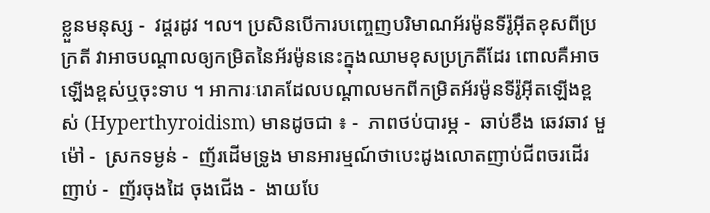ខ្លួនមនុស្ស -  វដ្តរដូវ ។ល។ ប្រសិនបើការបញ្ចេញបរិមាណអ័រម៉ូនទីរ៉ូអ៊ីតខុសពីប្រក្រតី វាអាចបណ្តាលឲ្យកម្រិតនៃអ័រម៉ូននេះក្នុងឈាមខុសប្រក្រតីដែរ ពោលគឺអាចឡើងខ្ពស់ឬចុះទាប ។ អាការៈរោគដែលបណ្តាលមកពីកម្រិតអ័រម៉ូនទីរ៉ូអ៊ីតឡើងខ្ពស់ (Hyperthyroidism) មានដូចជា ៖ -  ភាពថប់បារម្ភ -  ឆាប់ខឹង ឆេវឆាវ មួម៉ៅ -  ស្រកទម្ងន់ -  ញ័រដើមទ្រូង មានអារម្មណ៍ថាបេះដូងលោតញាប់ជីពចរដើរញាប់ -  ញ័រចុងដៃ ចុងជើង -  ងាយបែ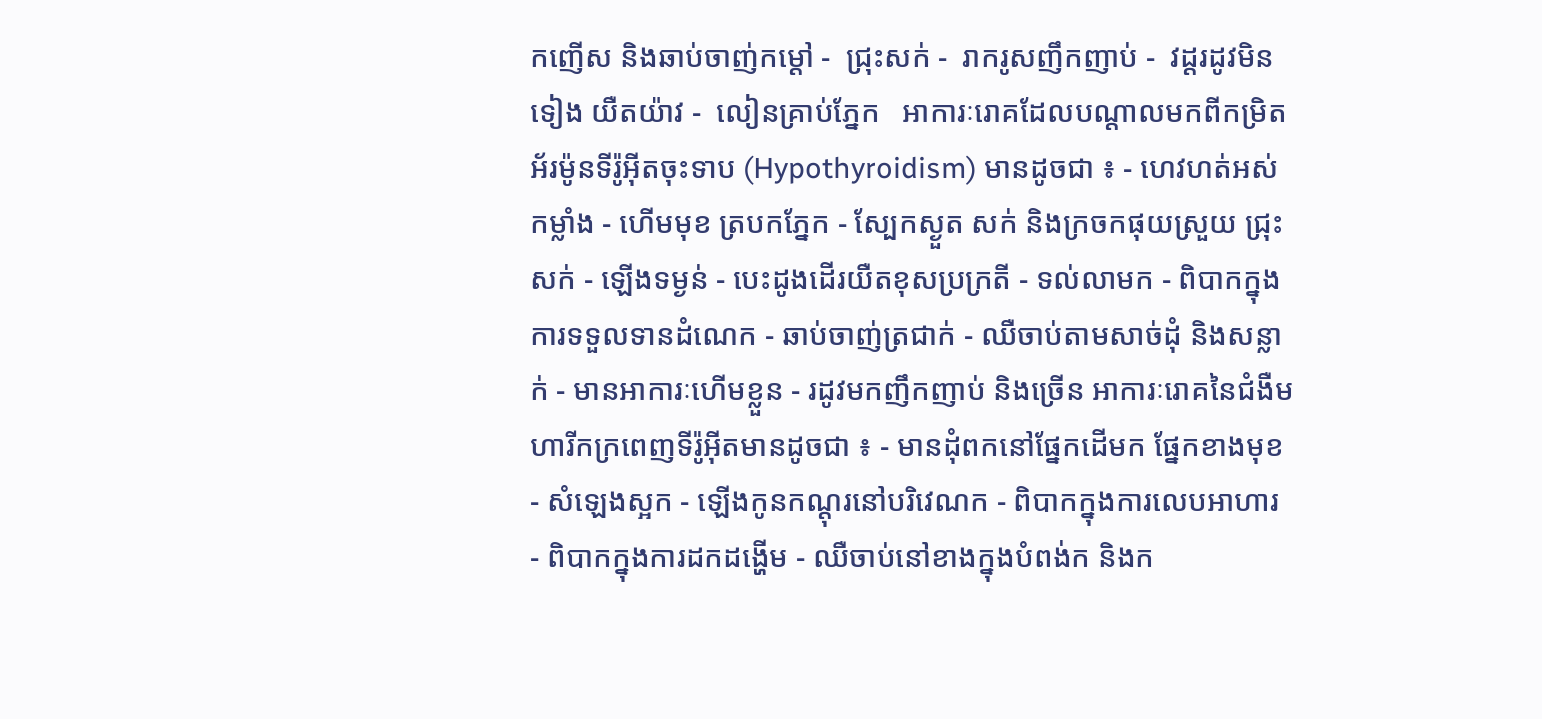កញើស និងឆាប់ចាញ់កម្តៅ -  ជ្រុះសក់ -  រាករូសញឹកញាប់ -  វដ្តរដូវមិនទៀង យឺតយ៉ាវ -  លៀនគ្រាប់ភ្នែក   អាការៈរោគដែលបណ្តាលមកពីកម្រិតអ័រម៉ូនទីរ៉ូអ៊ីតចុះទាប (Hypothyroidism) មានដូចជា ៖ - ហេវហត់អស់កម្លាំង - ហើមមុខ ត្របកភ្នែក - ស្បែកស្ងួត សក់ និងក្រចកផុយស្រួយ ជ្រុះសក់ - ឡើងទម្ងន់ - បេះដូងដើរយឺតខុសប្រក្រតី - ទល់លាមក - ពិបាកក្នុងការទទួលទានដំណេក - ឆាប់ចាញ់ត្រជាក់ - ឈឺចាប់តាមសាច់ដុំ និងសន្លាក់ - មានអាការៈហើមខ្លួន - រដូវមកញឹកញាប់ និងច្រើន អាការៈរោគនៃជំងឺមហារីកក្រពេញទីរ៉ូអ៊ីតមានដូចជា ៖ - មានដុំពកនៅផ្នែកដើមក ផ្នែកខាងមុខ - សំឡេងស្អក - ឡើងកូនកណ្តុរនៅបរិវេណក - ពិបាកក្នុងការលេបអាហារ - ពិបាកក្នុងការដកដង្ហើម - ឈឺចាប់នៅខាងក្នុងបំពង់ក និងក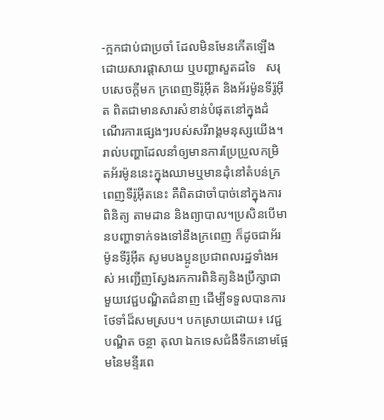-ក្អកជាប់ជាប្រចាំ ដែលមិនមែនកើតឡើងដោយសារផ្តាសាយ ឬបញ្ហាសួតដទៃ   សរុបសេចក្តីមក ក្រពេញទីរ៉ូអ៊ីត និងអ័រម៉ូនទីរ៉ូអ៊ីត ពិតជាមានសារសំខាន់បំផុតនៅក្នុងដំណើរការផ្សេងៗរបស់សរីរាង្គមនុស្សយើង។ រាល់បញ្ហាដែលនាំឲ្យមានការប្រែប្រួលកម្រិតអ័រម៉ូននេះក្នុងឈាមឬមានដុំនៅតំបន់ក្រពេញទីរ៉ូអ៊ីតនេះ គឺពិតជាចាំបាច់នៅក្នុងការពិនិត្យ តាមដាន និងព្យាបាល។ប្រសិនបើមានបញ្ហាទាក់ទងទៅនឹងក្រពេញ ក៏ដូចជាអ័រម៉ូនទីរ៉ូអ៊ីត សូមបងប្អូនប្រជាពលរដ្ឋទាំងអស់ អញ្ជើញស្វែងរកការពិនិត្យនិងប្រឹក្សាជាមួយវេជ្ជបណ្ឌិតជំនាញ ដើម្បីទទួលបានការថែទាំដ៏សមស្រប។ បកស្រាយដោយ៖ វេជ្ជបណ្ឌិត ចន្ថា តុលា ឯកទេសជំងឺទឹកនោមផ្អែមនៃមន្ទីរពេ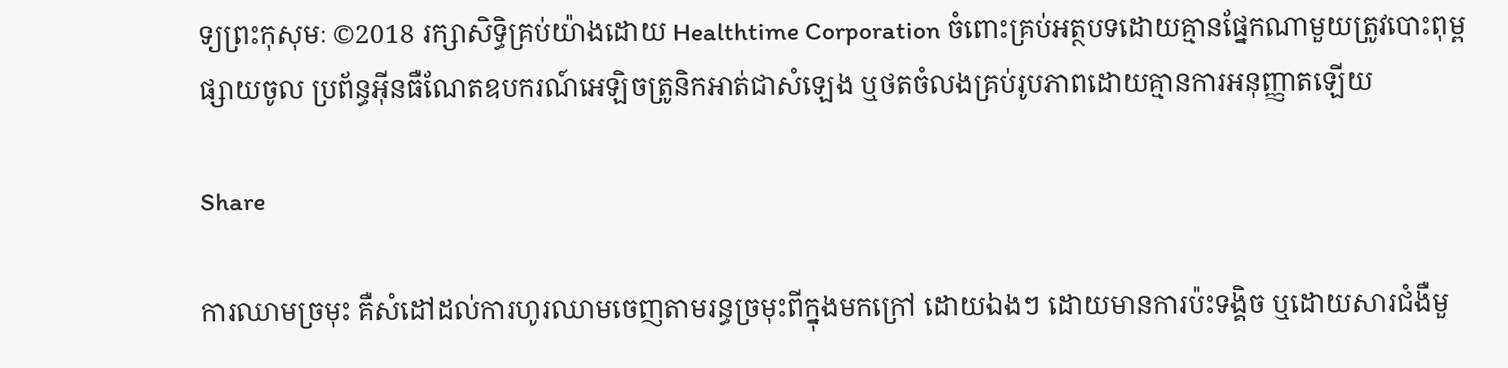ទ្យព្រះកុសុមៈ ©2018 រក្សាសិទ្ធិគ្រប់យ៉ាងដោយ Healthtime Corporation ចំពោះគ្រប់អត្ថបទដោយគ្មានផ្នែកណាមួយត្រូវបោះពុម្ពផ្សាយចូល ប្រព័ន្ធអ៊ីនធឺណែតឧបករណ៍អេឡិចត្រូនិកអាត់ជាសំឡេង ឬថតចំលងគ្រប់រូបភាពដោយគ្មានការអនុញ្ញាតឡើយ

Share

ការឈាមច្រមុះ គឺសំដៅដល់ការហូរឈាមចេញតាមរន្ធច្រមុះពីក្នុងមកក្រៅ ដោយឯងៗ ដោយមានការប៉ះទង្គិច ឬដោយសារជំងឺមួ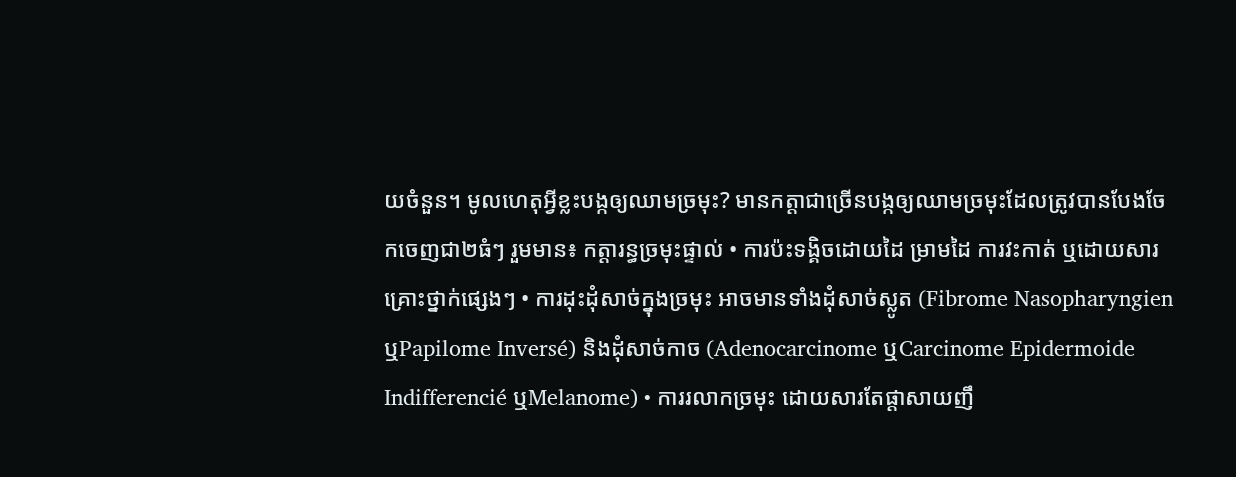យចំនួន។ មូលហេតុអ្វីខ្លះបង្កឲ្យឈាមច្រមុះ? មានកត្តាជាច្រើនបង្កឲ្យឈាមច្រមុះដែលត្រូវបានបែងចែកចេញជា២ធំៗ រួមមាន៖ កត្តារន្ធច្រមុះផ្ទាល់ • ការប៉ះទង្គិចដោយដៃ ម្រាមដៃ ការវះកាត់ ឬដោយសារគ្រោះថ្នាក់ផ្សេងៗ • ការដុះដុំសាច់ក្នុងច្រមុះ អាចមានទាំងដុំសាច់ស្លូត (Fibrome NasopharyngienឬPapilome Inversé) និងដុំសាច់កាច (Adenocarcinome ឬCarcinome Epidermoide Indifferencié ឬMelanome) • ការរលាកច្រមុះ ដោយសារតែផ្តាសាយញឹ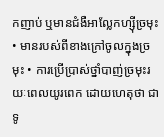កញាប់ ឬមានជំងឺអាល្លែកហ្ស៊ីច្រមុះ • មានរបស់ពីខាងក្រៅចូលក្នុងច្រមុះ • ការប្រើប្រាស់ថ្នាំបាញ់ច្រមុះរយៈពេលយូរពេក ដោយហេតុថា ជាទូ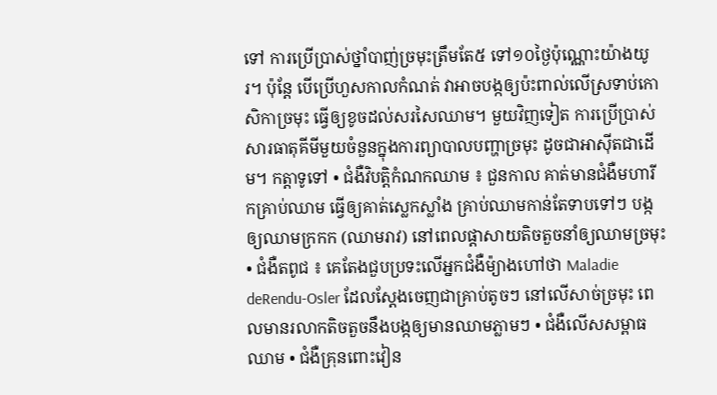ទៅ ការប្រើប្រាស់ថ្នាំបាញ់ច្រមុះត្រឹមតែ៥ ទៅ១០ថ្ងៃប៉ុណ្ណោះយ៉ាងយូរ។ ប៉ុន្តែ បើប្រើហួសកាលកំណត់ វាអាចបង្កឲ្យប៉ះពាល់លើស្រទាប់កោសិកាច្រមុះ ធ្វើឲ្យខូចដល់សរសៃឈាម។ មួយវិញទៀត ការប្រើប្រាស់សារធាតុគីមីមួយចំនួនក្នុងការព្យាបាលបញ្ហាច្រមុះ ដូចជាអាស៊ីតជាដើម។ កត្តាទូទៅ • ជំងឺវិបត្តិកំណកឈាម ៖ ជួនកាល គាត់មានជំងឺមហារីកគ្រាប់ឈាម ធ្វើឲ្យគាត់ស្លេកស្លាំង គ្រាប់ឈាមកាន់តែទាបទៅៗ បង្កឲ្យឈាមក្រកក (ឈាមរាវ) នៅពេលផ្តាសាយតិចតួចនាំឲ្យឈាមច្រមុះ • ជំងឺតពូជ ៖ គេតែងជួបប្រទះលើអ្នកជំងឺម៉្យាងហៅថា Maladie deRendu-Osler ដែលស្តែងចេញជាគ្រាប់តូចៗ នៅលើសាច់ច្រមុះ ពេលមានរលាកតិចតួចនឹងបង្កឲ្យមានឈាមភ្លាមៗ • ជំងឺលើសសម្ពាធឈាម • ជំងឺគ្រុនពោះវៀន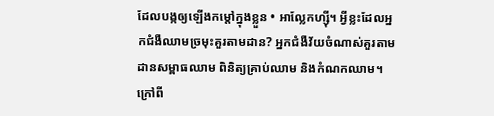ដែលបង្កឲ្យឡើងកម្តៅក្នុងខ្លួន • អាល្លែកហ្ស៊ី។ អ្វីខ្លះដែលអ្នកជំងឺឈាមច្រមុះគួរតាមដាន? អ្នកជំងឺវ័យចំណាស់គួរតាមដានសម្ពាធឈាម ពិនិត្យគ្រាប់ឈាម និងកំណកឈាម។ ក្រៅពី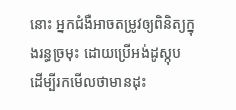នោះ អ្នកជំងឺអាចតម្រូវឲ្យពិនិត្យក្នុងរន្ធច្រមុះ ដោយប្រើអង់ដូស្កុប ដើម្បីរកមើលថាមានដុះ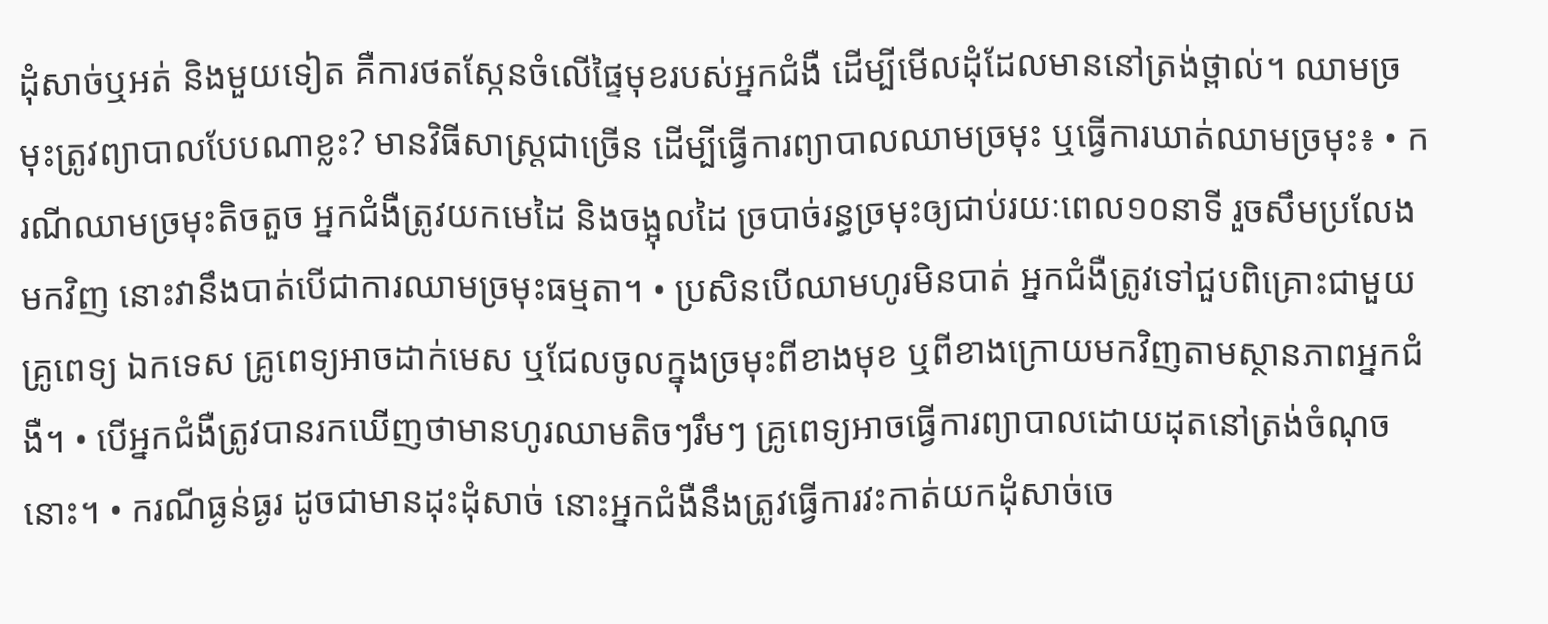ដុំសាច់ឬអត់ និងមួយទៀត គឺការថតស្កែនចំលើផ្ទៃមុខរបស់អ្នកជំងឺ ដើម្បីមើលដុំដែលមាននៅត្រង់ថ្ពាល់។ ឈាមច្រមុះត្រូវព្យាបាលបែបណាខ្លះ? មានវិធីសាស្ត្រជាច្រើន ដើម្បីធ្វើការព្យាបាលឈាមច្រមុះ ឬធ្វើការឃាត់ឈាមច្រមុះ៖ • ករណីឈាមច្រមុះតិចតួច អ្នកជំងឺត្រូវយកមេដៃ និងចង្អុលដៃ ច្របាច់រន្ធច្រមុះឲ្យជាប់រយៈពេល១០នាទី រួចសឹមប្រលែងមកវិញ នោះវានឹងបាត់បើជាការឈាមច្រមុះធម្មតា។ • ប្រសិនបើឈាមហូរមិនបាត់ អ្នកជំងឺត្រូវទៅជួបពិគ្រោះជាមួយគ្រូពេទ្យ ឯកទេស គ្រូពេទ្យអាចដាក់មេស ឬជែលចូលក្នុងច្រមុះពីខាងមុខ ឬពីខាងក្រោយមកវិញតាមស្ថានភាពអ្នកជំងឺ។ • បើអ្នកជំងឺត្រូវបានរកឃើញថាមានហូរឈាមតិចៗរឹមៗ គ្រូពេទ្យអាចធ្វើការព្យាបាលដោយដុតនៅត្រង់ចំណុចនោះ។ • ករណីធ្ងន់ធ្ងរ ដូចជាមានដុះដុំសាច់ នោះអ្នកជំងឺនឹងត្រូវធ្វើការវះកាត់យកដុំសាច់ចេ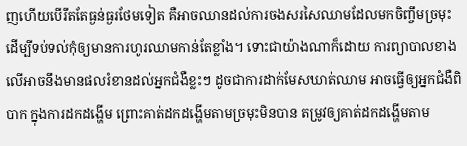ញហើយបើរឹតតែធ្ងន់ធ្ងរថែមទៀត គឺអាចឈានដល់ការចងសរសៃឈាមដែលមកចិញ្ចឹមច្រមុះ ដើម្បីទប់ទល់កុំឲ្យមានការហូរឈាមកាន់តែខ្លាំង។ ទោះជាយ៉ាងណាក៏ដោយ ការព្យាបាលខាងលើអាចនឹងមានផលរំខានដល់អ្នកជំងឺខ្លះៗ ដូចជាការដាក់មែសឃាត់ឈាម អាចធ្វើឲ្យអ្នកជំងឺពិបាក ក្នុងការដកដង្ហើម ព្រោះគាត់ដកដង្ហើមតាមច្រមុះមិនបាន តម្រូវឲ្យគាត់ដកដង្ហើមតាម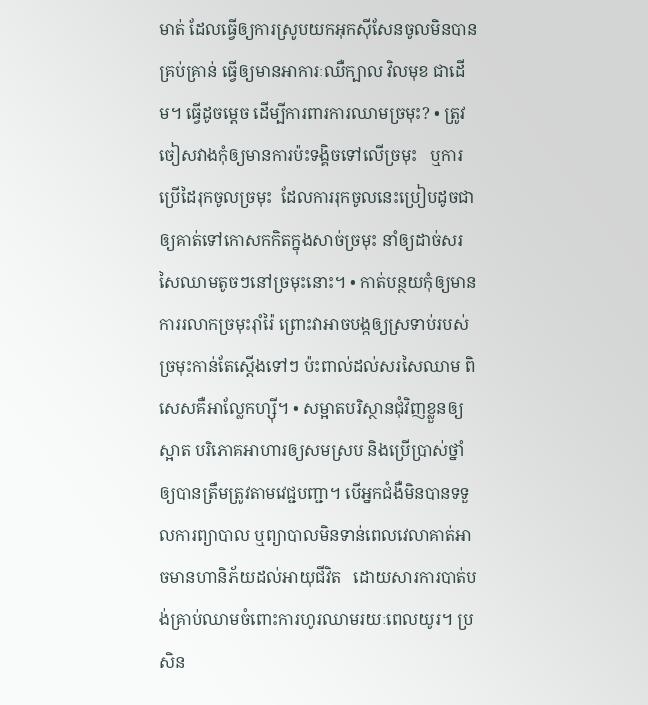មាត់ ដែលធ្វើឲ្យការស្រូបយកអុកស៊ីសែនចូលមិនបានគ្រប់គ្រាន់ ធ្វើឲ្យមានអាការៈឈឺក្បាល វិលមុខ ជាដើម។ ធ្វើដូចម្តេច ដើម្បីការពារការឈាមច្រមុះ? • ត្រូវចៀសវាងកុំឲ្យមានការប៉ះទង្គិចទៅលើច្រមុះ   ឬការប្រើដៃរុកចូលច្រមុះ  ដែលការរុកចូលនេះប្រៀបដូចជាឲ្យគាត់ទៅកោសកកិតក្នុងសាច់ច្រមុះ នាំឲ្យដាច់សរសៃឈាមតូចៗនៅច្រមុះនោះ។ • កាត់បន្ថយកុំឲ្យមានការរលាកច្រមុះរ៉ាំរ៉ៃ ព្រោះវាអាចបង្កឲ្យស្រទាប់របស់ច្រមុះកាន់តែស្តើងទៅៗ ប៉ះពាល់ដល់សរសៃឈាម ពិសេសគឺអាល្លែកហ្ស៊ី។ • សម្អាតបរិស្ថានជុំវិញខ្លួនឲ្យស្អាត បរិភោគអាហារឲ្យសមស្រប និងប្រើប្រាស់ថ្នាំឲ្យបានត្រឹមត្រូវតាមវេជ្ជបញ្ជា។ បើអ្នកជំងឺមិនបានទទួលការព្យាបាល ឬព្យាបាលមិនទាន់ពេលវេលាគាត់អាចមានហានិភ័យដល់អាយុជីវិត   ដោយសារការបាត់បង់គ្រាប់ឈាមចំពោះការហូរឈាមរយៈពេលយូរ។ ប្រសិន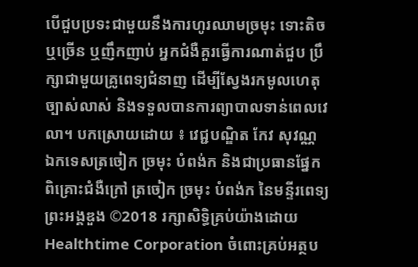បើជួបប្រទះជាមួយនឹងការហូរឈាមច្រមុះ ទោះតិច ឬច្រើន ឬញឹកញាប់ អ្នកជំងឺគួរធ្វើការណាត់ជួប ប្រឹក្សាជាមួយគ្រូពេទ្យជំនាញ ដើម្បីស្វែងរកមូលហេតុច្បាស់លាស់ និងទទួលបានការព្យាបាលទាន់ពេលវេលា។ បកស្រោយដោយ ៖ វេជ្ជបណ្ឌិត កែវ សុវណ្ណ ឯកទេសត្រចៀក ច្រមុះ បំពង់ក និងជាប្រធានផ្នែកពិគ្រោះជំងឺក្រៅ ត្រចៀក ច្រមុះ បំពង់ក នៃមន្ទីរពេទ្យព្រះអង្គឌួង ©2018 រក្សាសិទ្ធិគ្រប់យ៉ាងដោយ Healthtime Corporation ចំពោះគ្រប់អត្ថប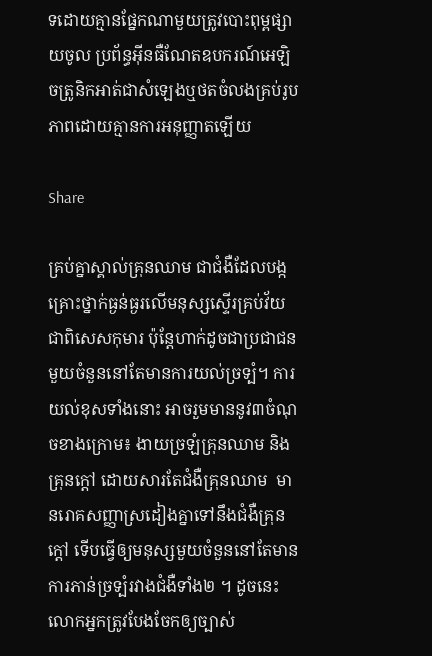ទដោយគ្មានផ្នែកណាមួយត្រូវបោះពុម្ពផ្សាយចូល ប្រព័ន្ធអ៊ីនធឺណែតឧបករណ៍អេឡិចត្រូនិកអាត់ជាសំឡេងឬថតចំលងគ្រប់រូបភាពដោយគ្មានការអនុញ្ញាតឡើយ

Share

គ្រប់គ្នាស្គាល់គ្រុនឈាម ជាជំងឺដែលបង្កគ្រោះថ្នាក់ធ្ងន់ធ្ងរលើមនុស្សស្ទើរគ្រប់វ័យជាពិសេសកុមារ ប៉ុន្តែហាក់ដូចជាប្រជាជនមួយចំនួននៅតែមានការយល់ច្រទ្បំ។ ការយល់ខុសទាំងនោះ អាចរួមមាននូវ៣ចំណុចខាងក្រោម៖ ងាយច្រឡំគ្រុនឈាម និងគ្រុនក្តៅ ដោយសារតែជំងឺគ្រុនឈាម  មានរោគសញ្ញាស្រដៀងគ្នាទៅនឹងជំងឺគ្រុនក្តៅ ទើបធ្វើឲ្យមនុស្សមួយចំនួននៅតែមានការភាន់ច្រទ្បំរវាងជំងឺទាំង២ ។ ដូចនេះ លោកអ្នកត្រូវបែងចែកឲ្យច្បាស់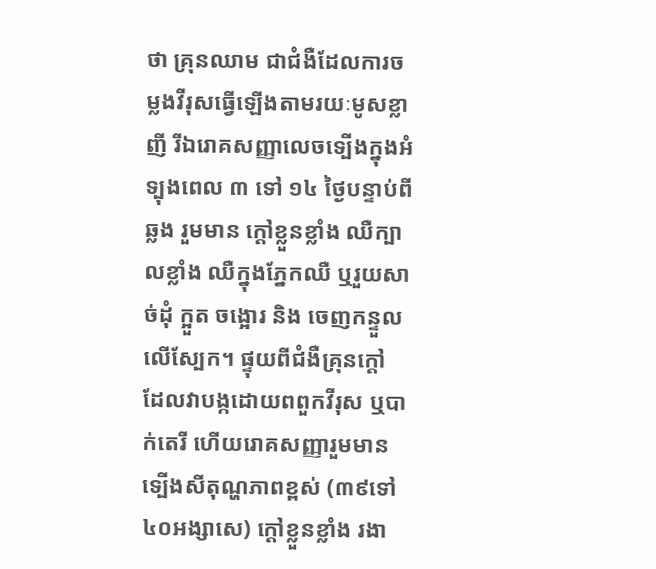ថា គ្រុនឈាម ជាជំងឺដែលការចម្លងវីរុសធ្វើឡើងតាមរយៈមូសខ្លាញី រីឯរោគសញ្ញាលេចទ្បើងក្នុងអំទ្បុងពេល ៣ ទៅ ១៤ ថ្ងៃបន្ទាប់ពីឆ្លង រួមមាន ក្តៅខ្លួនខ្លាំង ឈឺក្បាលខ្លាំង ឈឺក្នុងភ្នែកឈឺ ឬរួយសាច់ដុំ ក្អួត ចង្អោរ និង ចេញកន្ទួលលើស្បែក។ ផ្ទុយពីជំងឺគ្រុនក្តៅ ដែលវាបង្កដោយពពួកវីរុស ឬបាក់តេរី ហើយរោគសញ្ញារួមមាន ទ្បើងសីតុណ្ហភាពខ្ពស់ (៣៩ទៅ៤០អង្សាសេ) ក្តៅខ្លួនខ្លាំង រងា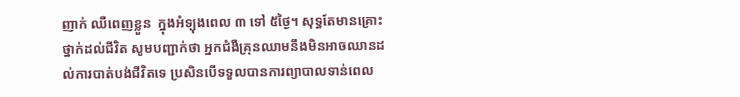ញាក់ ឈឺពេញខ្លួន  ក្នុងអំទ្បុងពេល ៣ ទៅ ៥ថ្ងៃ។ សុទ្ធតែមានគ្រោះថ្នាក់ដល់ជីវិត សូមបញ្ជាក់ថា អ្នកជំងឺគ្រុនឈាមនឹងមិនអាចឈានដល់ការបាត់បង់ជីវិតទេ ប្រសិនបើទទួលបានការព្យាបាលទាន់ពេល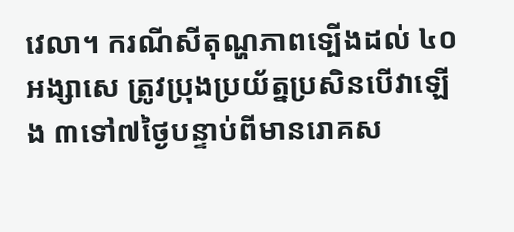វេលា។ ករណីសីតុណ្ហភាពទ្បើងដល់ ៤០ អង្សាសេ ត្រូវប្រុងប្រយ័ត្នប្រសិនបើវាឡើង ៣ទៅ៧ថ្ងៃបន្ទាប់ពីមានរោគស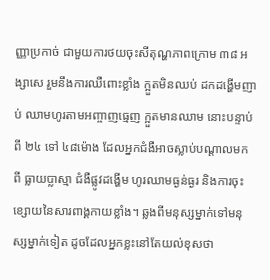ញ្ញាប្រកាច់ ជាមួយការថយចុះសីតុណ្ហភាពក្រោម ៣៨ អង្សាសេ រួមនឹងការឈឺពោះខ្លាំង ក្អួតមិនឈប់ ដកដង្ហើមញាប់ ឈាមហូរតាមអញ្ចាញធ្មេញ ក្អួតមានឈាម នោះបន្ទាប់ពី ២៤ ទៅ ៤៨ម៉ោង ដែលអ្នកជំងឺអាចស្លាប់បណ្តាលមកពី ធ្លាយប្លាស្មា ជំងឺផ្លូវដង្ហើម ហូរឈាមធ្ងន់ធ្ងរ និងការចុះខ្សោយនៃសារពាង្គកាយខ្លាំង។ ឆ្លងពីមនុស្សម្នាក់ទៅមនុស្សម្នាក់ទៀត ដូចដែលអ្នកខ្លះនៅតែយល់ខុសថា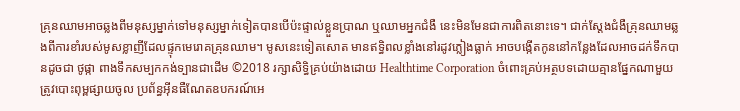គ្រុនឈាមអាចឆ្លងពីមនុស្សម្នាក់ទៅមនុស្សម្នាក់ទៀតបានបើប៉ះផ្ទាល់ខ្លួនប្រាណ ឬឈាមអ្នកជំងឺ នេះមិនមែនជាការពិតនោះទេ។ ជាក់ស្តែងជំងឺគ្រុនឈាមឆ្លងពីការខាំរបស់មូសខ្លាញីដែលផ្ទុកមេរោគគ្រុនឈាម។ មូសនេះទៀតសោត មានឥទ្ធិពលខ្លាំងនៅរដូវភ្លៀងធ្លាក់ អាចបង្កើតកូននៅកន្លែងដែលអាចដក់ទឹកបានដូចជា ថូផ្កា ពាងទឹកសម្បកកង់ទ្បានជាដើម ©2018 រក្សាសិទ្ធិគ្រប់យ៉ាងដោយ Healthtime Corporation ចំពោះគ្រប់អត្ថបទដោយគ្មានផ្នែកណាមួយត្រូវបោះពុម្ពផ្សាយចូល ប្រព័ន្ធអ៊ីនធឺណែតឧបករណ៍អេ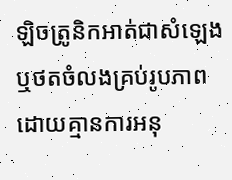ឡិចត្រូនិកអាត់ជាសំឡេងឬថតចំលងគ្រប់រូបភាពដោយគ្មានការអនុ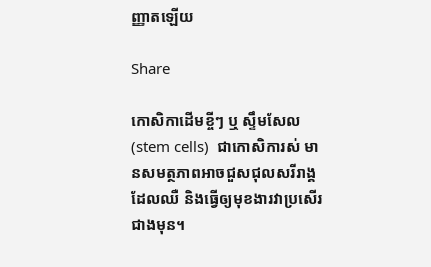ញ្ញាតឡើយ

Share

កោសិកាដើមខ្ចីៗ ឬ ស្ទឹមសែល (stem cells)  ជាកោសិការស់ មានសមត្ថភាពអាចជួសជុលសរីរាង្គដែលឈឺ និងធ្វើឲ្យមុខងារវាប្រសើរជាងមុន។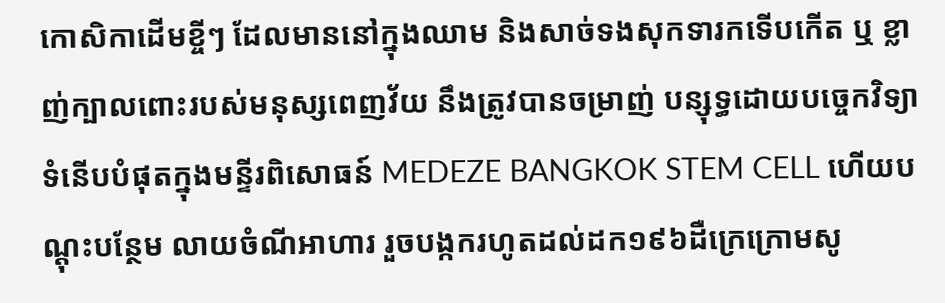កោសិកាដើមខ្ចីៗ ដែលមាននៅក្នុងឈាម និងសាច់ទងសុកទារកទើបកើត ឬ ខ្លាញ់ក្បាលពោះរបស់មនុស្សពេញវ័យ នឹងត្រូវបានចម្រាញ់ បន្សុទ្ធដោយបច្ចេកវិទ្យាទំនើបបំផុតក្នុងមន្ទីរពិសោធន៍ MEDEZE BANGKOK STEM CELL ហើយបណ្តុះបន្ថែម លាយចំណីអាហារ រួចបង្កករហូតដល់ដក១៩៦ដឺក្រេក្រោមសូ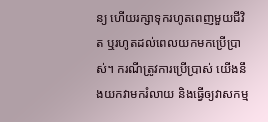ន្យ ហើយរក្សាទុករហូតពេញមួយជីវិត ឬរហូតដល់ពេលយកមកប្រើប្រាស់។ ករណីត្រូវការប្រើប្រាស់ យើងនឹងយកវាមករំលាយ និងធ្វើឲ្យវាសកម្ម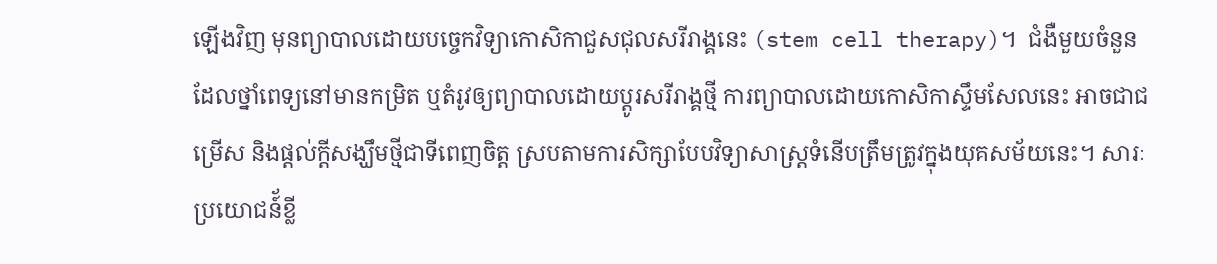ឡើងវិញ មុនព្យាបាលដោយបច្ចេកវិទ្យាកោសិកាជួសជុលសរីរាង្គនេះ (stem cell therapy)។  ជំងឺមួយចំនួនដែលថ្នាំពេទ្យនៅមានកម្រិត ឬតំរូវឲ្យព្យាបាលដោយប្តូរសរីរាង្គថ្មី ការព្យាបាលដោយកោសិកាស្ទឹមសែលនេះ អាចជាជម្រើស និងផ្តល់ក្តីសង្ឃឹមថ្មីជាទីពេញចិត្ត ស្របតាមការសិក្សាបែបវិទ្យាសាស្រ្តទំនើបត្រឹមត្រូវក្នុងយុគសម័យនេះ។ សារៈប្រយោជន៍័ខ្លី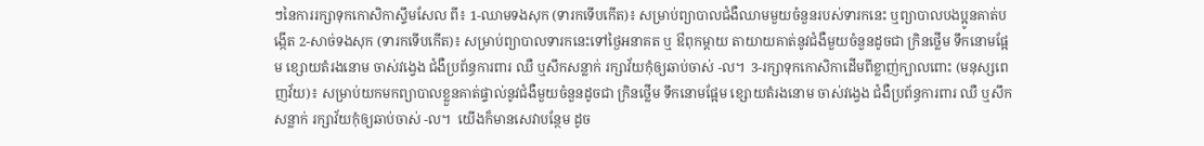ៗនៃការរក្សាទុកកោសិកាស្ទឹមសែល ពី៖ 1-ឈាមទងសុក (ទារកទើបកើត)៖ សម្រាប់ព្យាបាលជំងឺឈាមមួយចំនួនរបស់ទារកនេះ ឬព្យាបាលបងប្អូនគាត់បង្កើត 2-សាច់ទងសុក (ទារកទើបកើត)៖ សម្រាប់ព្យាបាលទារកនេះទៅថ្ងៃអនាគត ឬ ឳពុកម្តាយ តាយាយគាត់នូវជំងឺមួយចំនួនដូចជា ក្រិនថ្លើម ទឹកនោមផ្អែម ខ្សោយតំរងនោម ចាស់វង្វេង ជំងឺប្រព័ន្ធការពារ ឈឺ ឬសឹកសន្លាក់ រក្សាវ័យកុំឲ្យឆាប់ចាស់ -ល។  3-រក្សាទុកកោសិកាដើមពីខ្លាញ់ក្បាលពោះ (មនុស្សពេញវ័យ)៖ សម្រាប់យកមកព្យាបាលខ្លួនគាត់ផ្ទាល់នូវជំងឺមួយចំនួនដូចជា ក្រិនថ្លើម ទឹកនោមផ្អែម ខ្សោយតំរងនោម ចាស់វង្វេង ជំងឺប្រព័ន្ធការពារ ឈឺ ឬសឹកសន្លាក់ រក្សាវ័យកុំឲ្យឆាប់ចាស់ -ល។  យើងក៏មានសេវាបន្ថែម ដូច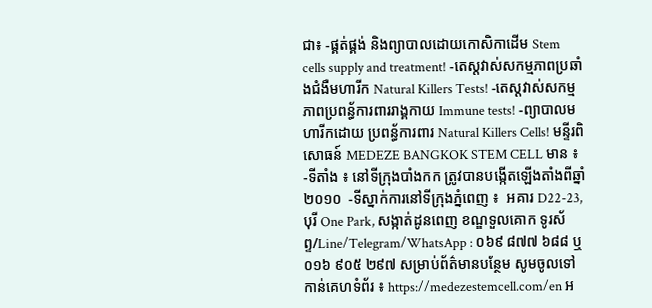ជា៖ -ផ្គត់ផ្គង់ និងព្យាបាលដោយកោសិកាដើម Stem cells supply and treatment! -តេស្តវាស់សកម្មភាពប្រឆាំងជំងឺមហារីក Natural Killers Tests! -តេស្តវាស់សកម្មភាពប្រពន្ធ័ការពាររាង្គកាយ Immune tests! -ព្យាបាលមហារីកដោយ ប្រពន្ធ័ការពារ Natural Killers Cells! មន្ទីរពិសោធន៍ MEDEZE BANGKOK STEM CELL មាន ៖ -ទីតាំង ៖ នៅទីក្រុងបាំងកក ត្រូវបានបង្កើតឡើងតាំងពីឆ្នាំ២០១០  -ទីស្នាក់ការនៅទីក្រុងភ្នំពេញ ៖  អគារ D22-23, បុរី One Park, សង្កាត់ដូនពេញ ខណ្ឌទួលគោក ទូរស័ព្ទ/Line/Telegram/WhatsApp : ០៦៩ ៨៧៧ ៦៨៨ ឬ ០១៦ ៩០៥ ២៩៧ សម្រាប់ព័ត៌មានបន្ថែម សូមចូលទៅកាន់គេហទំព័រ ៖ https://medezestemcell.com/en អ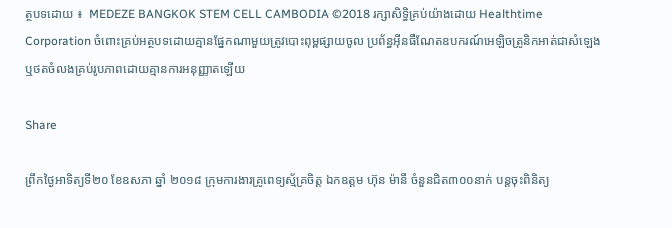ត្ថបទដោយ ៖  MEDEZE BANGKOK STEM CELL CAMBODIA ©2018 រក្សាសិទ្ធិគ្រប់យ៉ាងដោយ Healthtime Corporation ចំពោះគ្រប់អត្ថបទដោយគ្មានផ្នែកណាមួយត្រូវបោះពុម្ពផ្សាយចូល ប្រព័ន្ធអ៊ីនធឺណែតឧបករណ៍អេឡិចត្រូនិកអាត់ជាសំឡេងឬថតចំលងគ្រប់រូបភាពដោយគ្មានការអនុញ្ញាតឡើយ

Share

ព្រឹកថ្ងៃអាទិត្យទី២០ ខែឧសភា ឆ្នាំ ២០១៨ ក្រុមការងារគ្រូពេទ្យស្ម័គ្រចិត្ត ឯកឧត្ដម ហ៊ុន ម៉ានី ចំនួនជិត៣០០នាក់ បន្តចុះពិនិត្យ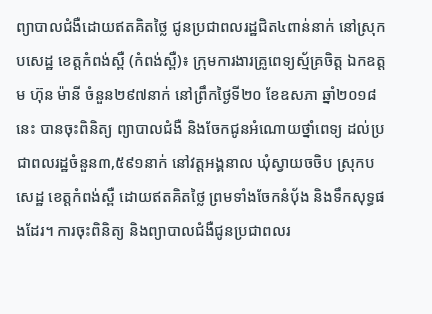ព្យាបាលជំងឺដោយឥតគិតថ្លៃ ជូនប្រជាពលរដ្ឋជិត៤ពាន់នាក់ នៅស្រុកបសេដ្ឋ ខេត្តកំពង់ស្ពឺ (កំពង់ស្ពឺ)៖ ក្រុមការងារគ្រូពេទ្យស្ម័គ្រចិត្ត ឯកឧត្ដម ហ៊ុន ម៉ានី ចំនួន២៩៧នាក់ នៅព្រឹកថ្ងៃទី២០ ខែឧសភា ឆ្នាំ២០១៨នេះ បានចុះពិនិត្យ ព្យាបាលជំងឺ និងចែកជូនអំណោយថ្នាំពេទ្យ ដល់ប្រជាពលរដ្ឋចំនួន៣,៥៩១នាក់ នៅវត្តអង្គនាល ឃុំស្វាយចចិប ស្រុកបសេដ្ឋ ខេត្តកំពង់ស្ពឺ ដោយឥតគិតថ្លៃ ព្រមទាំងចែកនំបុ័ង និងទឹកសុទ្ធផងដែរ។ ការចុះពិនិត្យ និងព្យាបាលជំងឺជូនប្រជាពលរ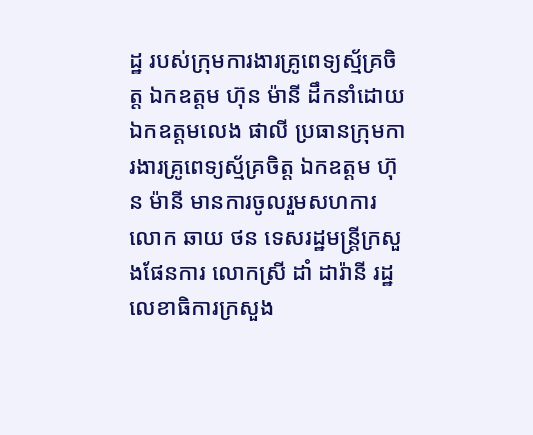ដ្ឋ របស់ក្រុមការងារគ្រូពេទ្យស្ម័គ្រចិត្ត ឯកឧត្ដម ហ៊ុន ម៉ានី ដឹកនាំដោយ ឯកឧត្ដមលេង ផាលី ប្រធានក្រុមការងារគ្រូពេទ្យស្ម័គ្រចិត្ត ឯកឧត្ដម ហ៊ុន ម៉ានី មានការចូលរួមសហការ លោក ឆាយ ថន ទេសរដ្ឋមន្ត្រីក្រសួងផែនការ លោកស្រី ដាំ ដារ៉ានី រដ្ឋលេខាធិការក្រសួង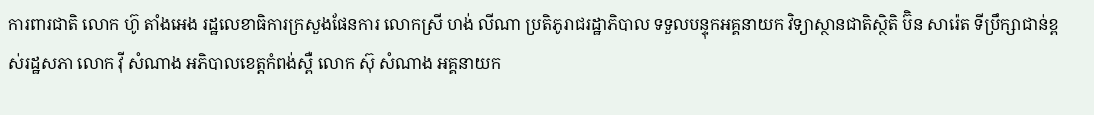ការពារជាតិ លោក ហ៊ូ តាំងអេង រដ្ឋលេខាធិការក្រសួងផែនការ លោកស្រី ហង់ លីណា ប្រតិភូរាជរដ្ឋាភិបាល ទទួលបន្ទុកអគ្គនាយក វិទ្យាស្ថានជាតិស្ថិតិ ប៊ិន សារ៉េត ទីប្រឹក្សាជាន់ខ្ពស់រដ្ឋសភា លោក វ៉ី សំណាង អភិបាលខេត្តកំពង់ស្ពឺ លោក ស៊ុ សំណាង អគ្គនាយក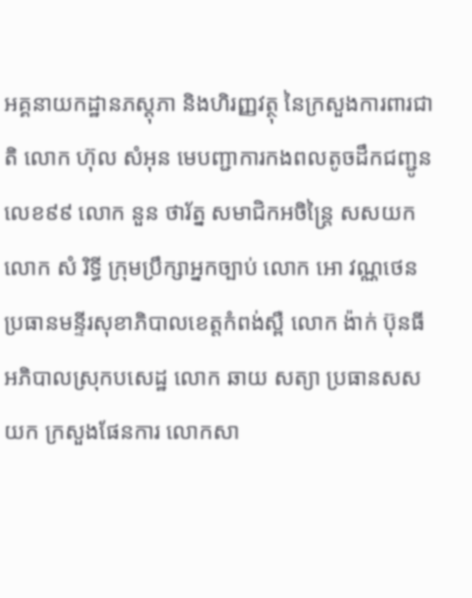អគ្គនាយកដ្ឋានភស្តុភា និងហិរញ្ញវត្ថុ នៃក្រសួងការពារជាតិ លោក ហ៊ុល សំអុន មេបញ្ជាការកងពលតូចដឹកជញ្ជូនលេខ៩៩ លោក នួន ថារ័ត្ន សមាជិកអចិន្ត្រៃ សសយក លោក សំ រិទ្ធី ក្រុមប្រឹក្សាអ្នកច្បាប់ លោក អោ វណ្ណថេន ប្រធានមន្ទីរសុខាភិបាលខេត្តកំពង់ស្ពឺ លោក ង៉ាក់ ប៊ុនធី អភិបាលស្រុកបសេដ្ឋ លោក ឆាយ សត្យា ប្រធានសសយក ក្រសួងផែនការ លោកសា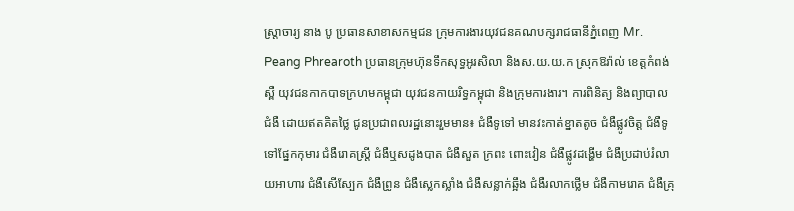ស្ត្រាចារ្យ នាង បូ ប្រធានសាខាសកម្មជន ក្រុមការងារយុវជនគណបក្សរាជធានីភ្នំពេញ Mr. Peang Phrearoth ប្រធានក្រុមហ៊ុនទឹកសុទ្ធអូរសិលា និងស.យ.យ.ក ស្រុកឱរ៉ាល់ ខេត្តកំពង់ស្ពឺ យុវជនកាកបាទក្រហមកម្ពុជា យុវជនកាយរិទ្ធកម្ពុជា និងក្រុមការងារ។ ការពិនិត្យ និងព្យាបាលជំងឺ ដោយឥតគិតថ្លៃ ជូនប្រជាពលរដ្ឋនោះរួមមាន៖ ជំងឺទូទៅ មានវះកាត់ខ្នាតតូច ជំងឺផ្លូវចិត្ត ជំងឺទូទៅផ្នែកកុមារ ជំងឺរោគស្ត្រី ជំងឺឬសដូងបាត ជំងឺសួត ក្រពះ ពោះវៀន ជំងឺផ្លូវដង្ហើម ជំងឺប្រដាប់រំលាយអាហារ ជំងឺសើស្បែក ជំងឺព្រូន ជំងឺស្លេកស្លាំង ជំងឺសន្លាក់ឆ្អឹង ជំងឺរលាកថ្លើម ជំងឺកាមរោគ ជំងឺគ្រុ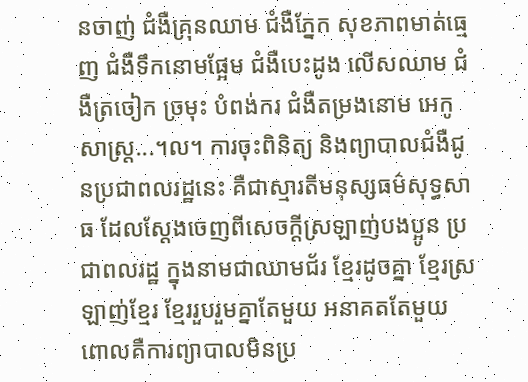នចាញ់ ជំងឺគ្រុនឈាម ជំងឺភ្នែក សុខភាពមាត់ធ្មេញ ជំងឺទឹកនោមផ្អែម ជំងឺបេះដូង លើសឈាម ជំងឺត្រចៀក ច្រមុះ បំពង់ករ ជំងឺតម្រងនោម អេកូសាស្ត្រ...។ល។ ការចុះពិនិត្យ និងព្យាបាលជំងឺជូនប្រជាពលរដ្ឋនេះ គឺជាស្មារតីមនុស្សធម៌សុទ្ធសាធ ដែលស្តែងចេញពីសេចក្តីស្រឡាញ់បងប្អូន ប្រជាពលរដ្ឋ ក្នុងនាមជាឈាមជ័រ ខ្មែរដូចគ្នា ខ្មែរស្រឡាញ់ខ្មែរ ខ្មែររួបរួមគ្នាតែមួយ អនាគតតែមួយ ពោលគឺការព្យាបាលមិនប្រ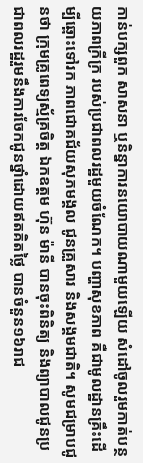កាន់បក្សពួក សាសនា ឬនិន្នាការនយោបាយណាមួយឡើយ សំដៅចូលរួមកាត់បន្ថយភាពក្រីក្រ របស់ប្រជាពលរដ្ឋមួយចំណែក។ បញ្ហាសុខភាព គឺជាមូលដ្ឋានគ្រឹះដើម្បីឆ្ពោះទៅរក ភាពជោគជ័យសុភមង្គល ជូនគ្រួសារ និងសង្គមជាតិ។ សូមជម្រាបជូនថា ក្រុមគ្រូពេទ្យស្ម័គ្រចិត្ត ឯកឧត្ដម ហ៊ុន ម៉ានី បានចុះពិនិត្យ និងព្យាបាលជូនប្រជាពលរដ្ឋរួមនឹងការចែកជូនថ្នាំដោយឥតគិតថ្លៃ បានចំនួន១៦រាជ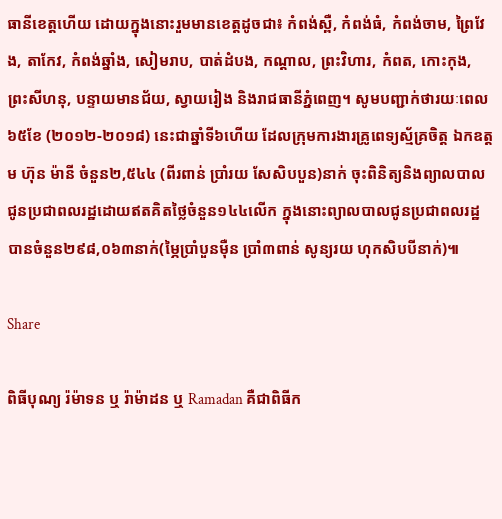ធានីខេត្តហើយ ដោយក្នុងនោះរួមមានខេត្តដូចជា៖ កំពង់ស្ពឺ, កំពង់ធំ, កំពង់ចាម, ព្រៃវែង, តាកែវ, កំពង់ឆ្នាំង, សៀមរាប, បាត់ដំបង, កណ្តាល, ព្រះវិហារ, កំពត, កោះកុង, ព្រះសីហនុ, បន្ទាយមានជ័យ, ស្វាយរៀង និងរាជធានីភ្នំពេញ។ សូមបញ្ជាក់ថារយៈពេល៦៥ខែ (២០១២-២០១៨) នេះជាឆ្នាំទី៦ហើយ ដែលក្រុមការងារគ្រូពេទ្យស្ម័គ្រចិត្ត ឯកឧត្ដម ហ៊ុន ម៉ានី ចំនួន២,៥៤៤ (ពីរពាន់ ប្រាំរយ សែសិបបួន)នាក់ ចុះពិនិត្យនិងព្យាលបាលជូនប្រជាពលរដ្ឋដោយឥតគិតថ្លៃចំនួន១៤៤លើក ក្នុងនោះព្យាលបាលជូនប្រជាពលរដ្ឋបានចំនួន២៩៨,០៦៣នាក់(ម្ភៃប្រាំបួនម៉ឺន ប្រាំ៣ពាន់ សូន្យរយ ហុកសិបបីនាក់)៕

Share

ពិធីបុណ្យ រ៉ម៉ាទន ឬ រ៉ាម៉ាដន ឬ Ramadan គឺជាពិធីក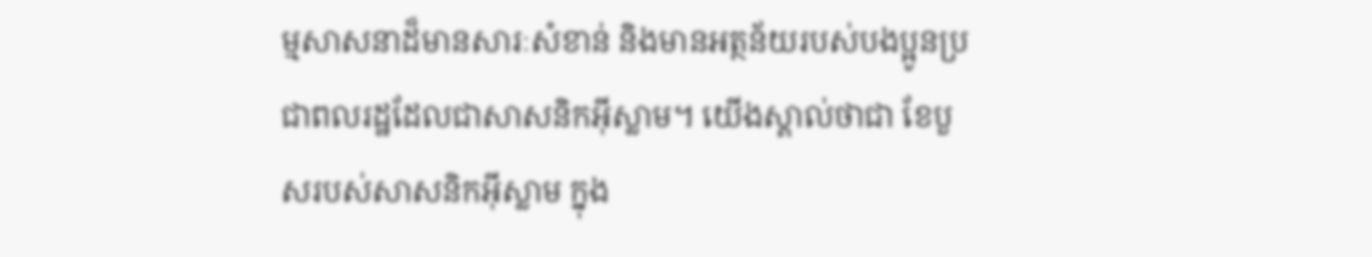ម្មសាសនាដ៏មានសារៈសំខាន់ និងមានអត្ថន័យរបស់បងប្អូនប្រជាពលរដ្ឋដែលជាសាសនិកអ៊ីស្លាម។ យើងស្គាល់ថាជា ខែបួសរបស់សាសនិកអ៊ីស្លាម ក្នុង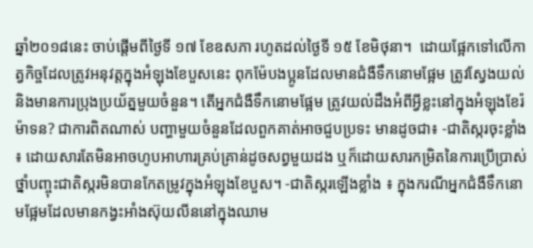ឆ្នាំ២០១៨នេះ ចាប់ផ្តើមពីថ្ងៃទី ១៧ ខែឧសភា រហូតដល់ថ្ងៃទី ១៥ ខែមិថុនា។  ដោយផ្អែកទៅលើកាត្វកិច្ចដែលត្រូវអនុវត្តក្នុងអំឡុងខែបួសនេះ ពុកម៉ែបងប្អូនដែលមានជំងឺទឹកនោមផ្អែម ត្រូវស្វែងយល់ និងមានការប្រុងប្រយ័ត្នមួយចំនួន។ តើអ្នកជំងឺទឹកនោមផ្អែម ត្រូវយល់ដឹងអំពីអ្វីខ្លះនៅក្នុងអំឡុងខែរ៉ម៉ាទន? ជាការពិតណាស់ បញ្ហាមួយចំនួនដែលពួកគាត់អាចជួបប្រទះ មានដូចជា៖ -ជាតិស្ករចុះខ្លាំង ៖ ដោយសារតែមិនអាចហូបអាហារគ្រប់គ្រាន់ដូចសព្វមួយដង ឬក៏ដោយសារកម្រិតនៃការប្រើប្រាស់ថ្នាំបញ្ចុះជាតិស្ករមិនបានកែតម្រូវក្នុងអំឡុងខែបួស។ -ជាតិស្ករឡើងខ្លាំង ៖ ក្នុងករណីអ្នកជំងឺទឹកនោមផ្អែមដែលមានកង្វះអាំងស៊ុយលីននៅក្នុងឈាម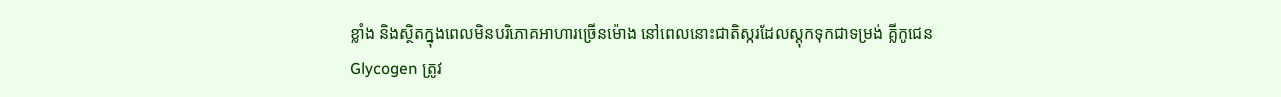ខ្លាំង និងស្ថិតក្នុងពេលមិនបរិភោគអាហារច្រើនម៉ោង នៅពេលនោះជាតិស្ករដែលស្តុកទុកជាទម្រង់ គ្លីកូជេន Glycogen ត្រូវ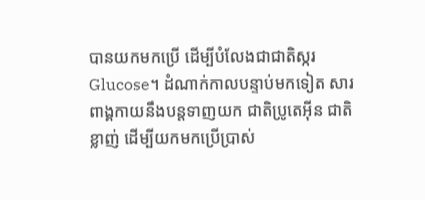បានយកមកប្រើ ដើម្បីបំលែងជាជាតិស្ករ Glucose។ ដំណាក់កាលបន្ទាប់មកទៀត សារពាង្គកាយនឹងបន្តទាញយក ជាតិប្រូតេអ៊ីន ជាតិខ្លាញ់ ដើម្បីយកមកប្រើប្រាស់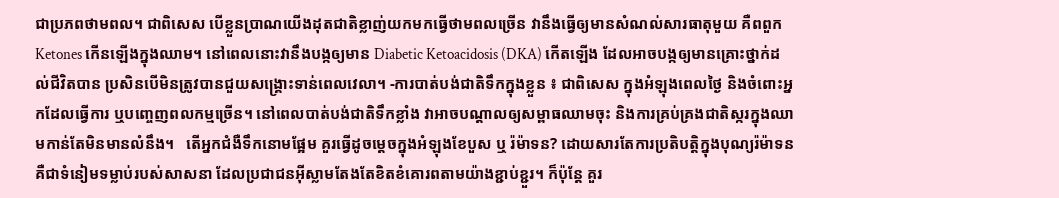ជាប្រភពថាមពល។ ជាពិសេស បើខ្លួនប្រាណយើងដុតជាតិខ្លាញ់យកមកធ្វើថាមពលច្រើន វានឹងធ្វើឲ្យមានសំណល់សារធាតុមួយ គឺពពួក Ketones កើនឡើងក្នុងឈាម។ នៅពេលនោះវានឹងបង្កឲ្យមាន Diabetic Ketoacidosis (DKA) កើតឡើង ដែលអាចបង្កឲ្យមានគ្រោះថ្នាក់ដល់ជីវិតបាន ប្រសិនបើមិនត្រូវបានជួយសង្គ្រោះទាន់ពេលវេលា។ -ការបាត់បង់ជាតិទឹកក្នុងខ្លួន ៖ ជាពិសេស ក្នុងអំឡុងពេលថ្ងៃ និងចំពោះអ្នកដែលធ្វើការ ឬបញ្ចេញពលកម្មច្រើន។ នៅពេលបាត់បង់ជាតិទឹកខ្លាំង វាអាចបណ្តាលឲ្យសម្ពាធឈាមចុះ និងការគ្រប់គ្រងជាតិស្ករក្នុងឈាមកាន់តែមិនមានលំនឹង។   តើអ្នកជំងឺទឹកនោមផ្អែម គួរធ្វើដូចម្តេចក្នុងអំឡុងខែបួស ឬ រ៉ម៉ាទន? ដោយសារតែការប្រតិបត្តិក្នុងបុណ្យរ៉ម៉ាទន គឺជាទំនៀមទម្លាប់របស់សាសនា ដែលប្រជាជនអ៊ីស្លាមតែងតែខិតខំគោរពតាមយ៉ាងខ្ជាប់ខ្ជួរ។ ក៏ប៉ុន្តែ គួរ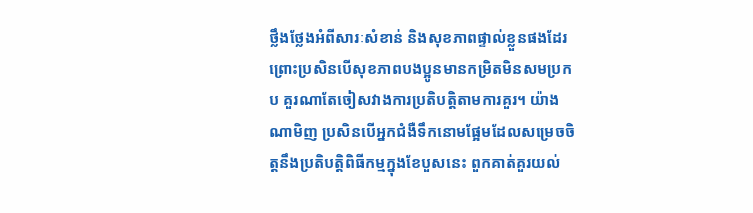ថ្លឹងថ្លែងអំពីសារៈសំខាន់ និងសុខភាពផ្ទាល់ខ្លួនផងដែរ ព្រោះប្រសិនបើសុខភាពបងប្អូនមានកម្រិតមិនសមប្រកប គួរណាតែចៀសវាងការប្រតិបត្តិតាមការគួរ។ យ៉ាងណាមិញ ប្រសិនបើអ្នកជំងឺទឹកនោមផ្អែមដែលសម្រេចចិត្តនឹងប្រតិបត្តិពិធីកម្មក្នុងខែបួសនេះ ពួកគាត់គួរយល់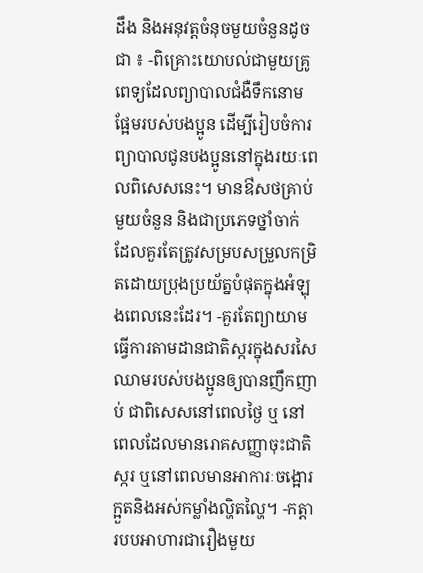ដឹង និងអនុវត្តចំនុចមួយចំនួនដូចជា ៖ -ពិគ្រោះយោបល់ជាមួយគ្រូពេទ្យដែលព្យាបាលជំងឺទឹកនោមផ្អែមរបស់បងប្អូន ដើម្បីរៀបចំការព្យាបាលជូនបងប្អូននៅក្នុងរយៈពេលពិសេសនេះ។ មានឳសថគ្រាប់មួយចំនួន និងជាប្រភេទថ្នាំចាក់ ដែលគួរតែត្រូវសម្របសម្រួលកម្រិតដោយប្រុងប្រយ័ត្នបំផុតក្នុងអំឡុងពេលនេះដែរ។ -គួរតែព្យាយាមធ្វើការតាមដានជាតិស្ករក្នុងសរសៃឈាមរបស់បងប្អូនឲ្យបានញឹកញាប់ ជាពិសេសនៅពេលថ្ងៃ ឬ នៅពេលដែលមានរោគសញ្ញាចុះជាតិស្ករ ឬនៅពេលមានអាការៈចង្អោរ ក្អួតនិងអស់កម្លាំងល្ហិតល្ហៃ។ -កត្តារបបអាហារជារឿងមួយ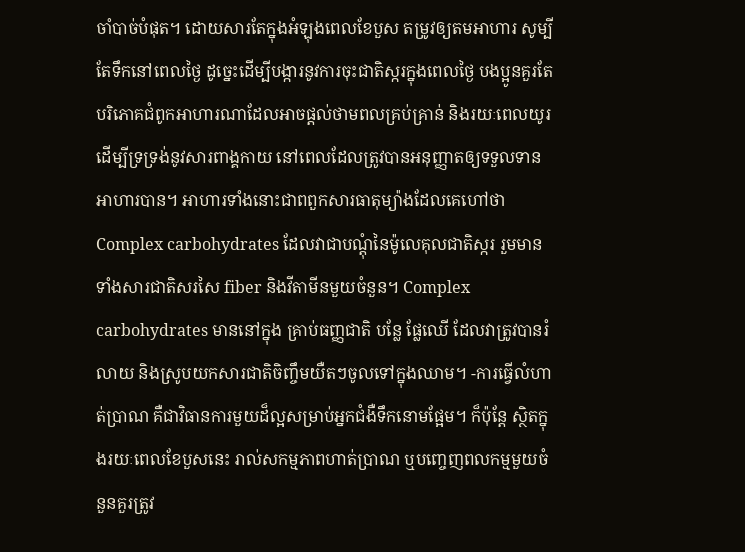ចាំបាច់បំផុត។ ដោយសារតែក្នុងអំឡុងពេលខែបួស តម្រូវឲ្យតមអាហារ សូម្បីតែទឹកនៅពេលថ្ងៃ ដូច្នេះដើម្បីបង្ការនូវការចុះជាតិស្ករក្នុងពេលថ្ងៃ បងប្អូនគួរតែបរិភោគជំពូកអាហារណាដែលអាចផ្តល់ថាមពលគ្រប់គ្រាន់ និងរយៈពេលយូរ ដើម្បីទ្រទ្រង់នូវសារពាង្គកាយ នៅពេលដែលត្រូវបានអនុញ្ញាតឲ្យទទួលទានអាហារបាន។ អាហារទាំងនោះជាពពួកសារធាតុម្យ៉ាងដែលគេហៅថា Complex carbohydrates ដែលវាជាបណ្តុំនៃម៉ូលេគុលជាតិស្ករ រួមមានទាំងសារជាតិសរសៃ fiber និងវីតាមីនមួយចំនួន។ Complex carbohydrates មាននៅក្នុង គ្រាប់ធញ្ញជាតិ បន្លែ ផ្លែឈើ ដែលវាត្រូវបានរំលាយ និងស្រូបយកសារជាតិចិញ្ចឹមយឺតៗចូលទៅក្នុងឈាម។ -ការធ្វើលំហាត់ប្រាណ គឺជាវិធានការមួយដ៏ល្អសម្រាប់អ្នកជំងឺទឹកនោមផ្អែម។ ក៏ប៉ុន្តែ ស្ថិតក្នុងរយៈពេលខែបួសនេះ រាល់សកម្មភាពហាត់ប្រាណ ឬបញ្ចេញពលកម្មមួយចំនួនគួរត្រូវ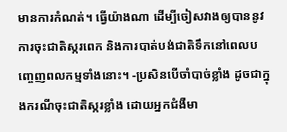មានការកំណត់។ ធ្វើយ៉ាងណា ដើម្បីចៀសវាងឲ្យបាននូវការចុះជាតិស្ករពេក និងការបាត់បង់ជាតិទឹកនៅពេលបញ្ចេញពលកម្មទាំងនោះ។ -ប្រសិនបើចាំបាច់ខ្លាំង ដូចជាក្នុងករណីចុះជាតិស្ករខ្លាំង ដោយអ្នកជំងឺមា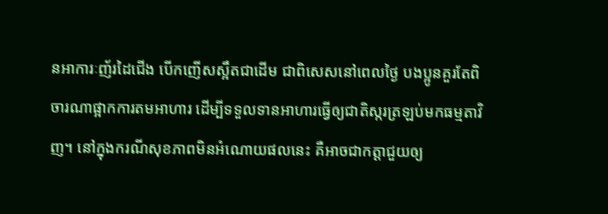នអាការៈញ័រដៃជើង បើកញើសស្អឹតជាដើម ជាពិសេសនៅពេលថ្ងៃ បងប្អូនគួរតែពិចារណាផ្អាកការតមអាហារ ដើម្បីទទួលទានអាហារធ្វើឲ្យជាតិស្ករត្រឡប់មកធម្មតាវិញ។ នៅក្នុងករណីសុខភាពមិនអំណោយផលនេះ គឺអាចជាកត្តាជួយឲ្យ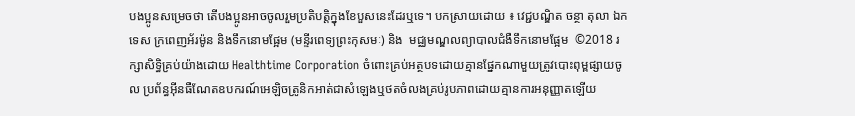បងប្អូនសម្រេចថា តើបងប្អូនអាចចូលរួមប្រតិបត្តិក្នុងខែបួសនេះដែរឬទេ។ បកស្រាយដោយ ៖ វេជ្ជបណ្ឌិត ចន្ថា តុលា ឯកទេស ក្រពេញអ័រម៉ូន និងទឹកនោមផ្អែម (មន្ទីរពេទ្យព្រះកុសមៈ) និង  មជ្ឈមណ្ឌលព្យាបាលជំងឺទឹកនោមផ្អែម  ©2018 រក្សាសិទ្ធិគ្រប់យ៉ាងដោយ Healthtime Corporation ចំពោះគ្រប់អត្ថបទដោយគ្មានផ្នែកណាមួយត្រូវបោះពុម្ពផ្សាយចូល ប្រព័ន្ធអ៊ីនធឺណែតឧបករណ៍អេឡិចត្រូនិកអាត់ជាសំឡេងឬថតចំលងគ្រប់រូបភាពដោយគ្មានការអនុញ្ញាតឡើយ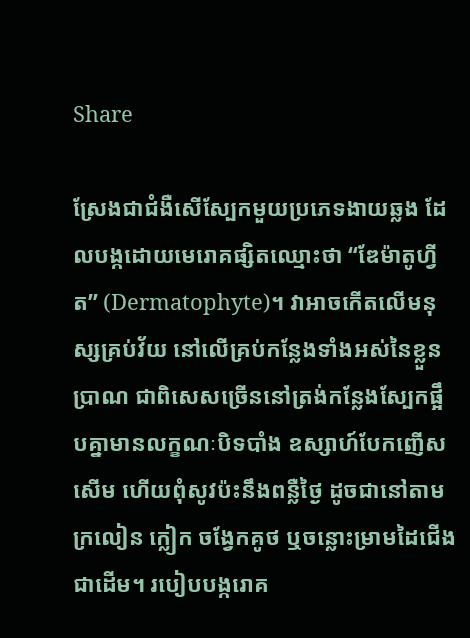Share

ស្រែងជាជំងឺសើស្បែកមួយប្រភេទងាយឆ្លង ដែលបង្កដោយមេរោគផ្សិតឈ្មោះថា “ឌែម៉ាតូហ្វីត” (Dermatophyte)។ វាអាចកើតលើមនុស្សគ្រប់វ័យ នៅលើគ្រប់កន្លែងទាំងអស់នៃខ្លួនប្រាណ ជាពិសេសច្រើននៅត្រង់កន្លែងស្បែកផ្អឹបគ្នាមានលក្ខណៈបិទបាំង ឧស្សាហ៍បែកញើស សើម ហើយពុំសូវប៉ះនឹងពន្លឺថ្ងៃ ដូចជានៅតាមក្រលៀន ក្លៀក ចង្វែកគូថ ឬចន្លោះម្រាមដៃជើងជាដើម។ របៀបបង្ករោគ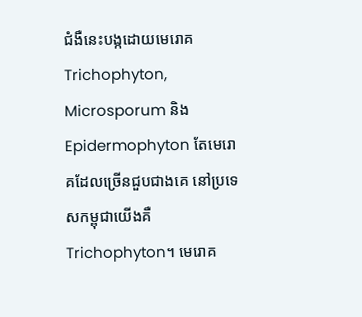ជំងឺនេះបង្កដោយមេរោគ Trichophyton, Microsporum និង Epidermophyton តែមេរោគដែលច្រើនជួបជាងគេ នៅប្រទេសកម្ពុជាយើងគឺ Trichophyton។ មេរោគ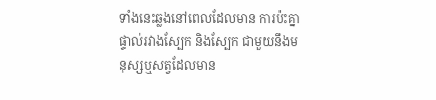ទាំងនេះឆ្លងនៅពេលដែលមាន ការប៉ះគ្នាផ្ទាល់រវាងស្បែក និងស្បែក ជាមួយនឹងមនុស្សឬសត្វដែលមាន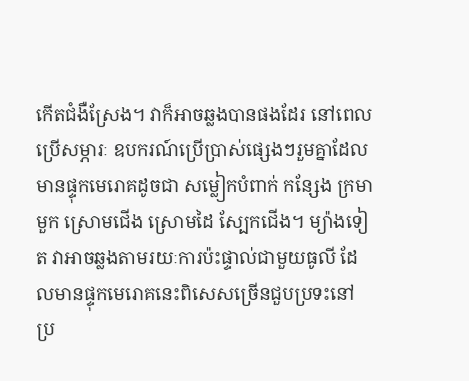កើតជំងឺស្រែង។ វាក៏អាចឆ្លងបានផងដែរ នៅពេលប្រើសម្ភារៈ ឧបករណ៍ប្រើប្រាស់ផ្សេងៗរួមគ្នាដែលមានផ្ទុកមេរោគដូចជា សម្លៀកបំពាក់ កន្សែង ក្រមា មួក ស្រោមជើង ស្រោមដៃ ស្បែកជើង។ ម្យ៉ាងទៀត វាអាចឆ្លងតាមរយៈការប៉ះផ្ទាល់ជាមួយធូលី ដែលមានផ្ទុកមេរោគនេះពិសេសច្រើនជួបប្រទះនៅប្រ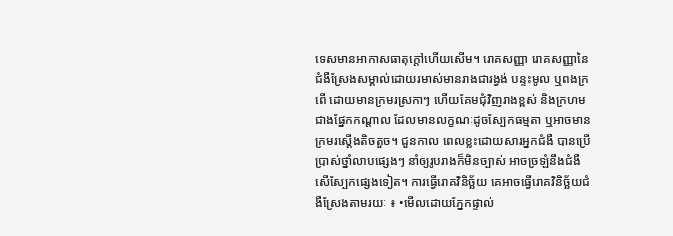ទេសមានអាកាសធាតុក្តៅហើយសើម។ រោគសញ្ញា រោគសញ្ញានៃជំងឺស្រែងសម្គាល់ដោយរមាស់មានរាងជារង្វង់ បន្ទះមូល ឬពងក្រពើ ដោយមានក្រមរស្រកាៗ ហើយគែមជុំវិញរាងខ្ពស់ និងក្រហមជាងផ្នែកកណ្ដាល ដែលមានលក្ខណៈដូចស្បែកធម្មតា ឬអាចមានក្រមរស្តើងតិចតួច។ ជួនកាល ពេលខ្លះដោយសារអ្នកជំងឺ បានប្រើប្រាស់ថ្នាំលាបផ្សេងៗ នាំឲ្យរូបរាងក៏មិនច្បាស់ អាចច្រឡំនឹងជំងឺសើស្បែកផ្សេងទៀត។ ការធ្វើរោគវិនិច្ឆ័យ គេអាចធ្វើរោគវិនិច្ឆ័យជំងឺស្រែងតាមរយៈ ៖ •មើលដោយភ្នែកផ្ទាល់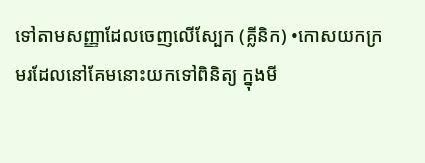ទៅតាមសញ្ញាដែលចេញលើស្បែក (គ្លីនិក) •កោសយកក្រមរដែលនៅគែមនោះយកទៅពិនិត្យ ក្នុងមី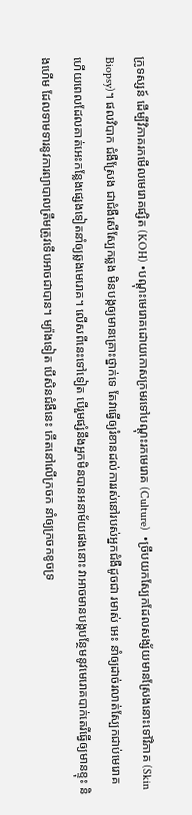ក្រូទស្សន៍ ដើម្បីវិភាគរកមើលមេរោគផ្សិត (KOH) •បណ្ដុះមេរោគដោយកោសក្រមរទៅបណ្ដុះរកមេរោគ (Culture)  •ច្រឹបយកស្បែកដែលសង្ស័យមានស្រែងនោះទៅវិភាគ (Skin Biopsy)។ ផលវិបាក ជំងឺស្រែង ជាជំងឺសើស្បែកឆ្លង មិនបង្កឲ្យមានគ្រោះថ្នាក់ទេ តែវាធ្វើឲ្យរំខានដល់ការរស់នៅរបស់អ្នកជំងឺដូចជា រមាស់ អេះ នាំឲ្យដាច់រលាត់ស្បែកជាប់មេរោគ ហើយពេលដែលគាត់អេះកន្លែងផ្សេងទៀតនាំឲ្យឆ្លងមេរោគ។ លើសពីនេះទៅទៀត បើរួមផ្សំនឹងអ្នកមិនបានអនាម័យផងនោះ វាអាចមានបង្កបន្ថែមនូវមេរោគបាក់តេរីធ្វើឲ្យមានខ្ទុះ និងហើម ដែលទាមទារនូវការព្យាបាលត្រឹមត្រូវទើបអាចជាបាន។ ម្យ៉ាងទៀត បើសិនជំងឺនេះ កើតនៅលើក្រចក នាំឲ្យក្រចកខូចទ្រ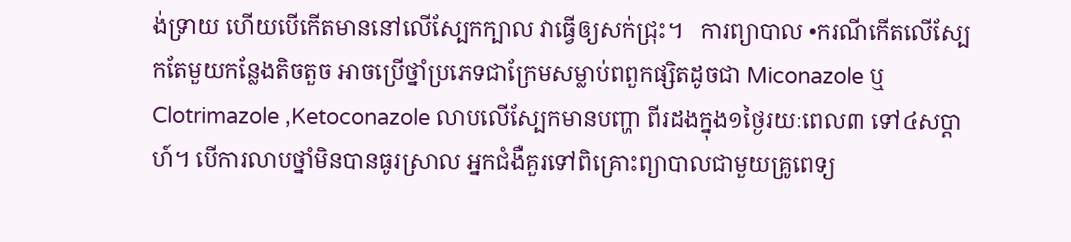ង់ទ្រាយ ហើយបើកើតមាននៅលើស្បែកក្បាល វាធ្វើឲ្យសក់ជ្រុះ។   ការព្យាបាល •ករណីកើតលើស្បែកតែមួយកន្លែងតិចតួច អាចប្រើថ្នាំប្រភេទជាក្រែមសម្លាប់ពពួកផ្សិតដូចជា Miconazole ឬ Clotrimazole ,Ketoconazole លាបលើស្បែកមានបញ្ហា ពីរដងក្នុង១ថ្ងៃរយៈពេល៣ ទៅ៤សប្តាហ៍។ បើការលាបថ្នាំមិនបានធូរស្រាល អ្នកជំងឺគួរទៅពិគ្រោះព្យាបាលជាមួយគ្រូពេទ្យ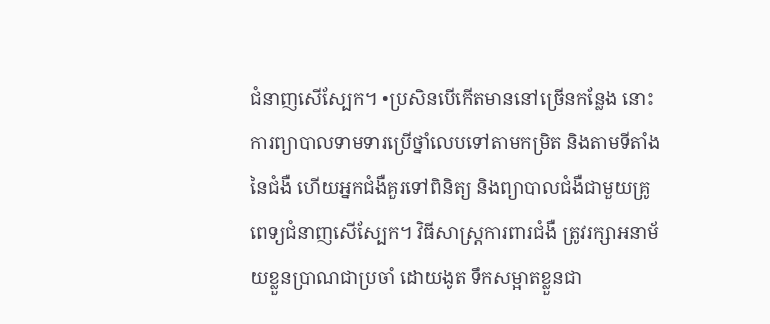ជំនាញសើស្បែក។ •ប្រសិនបើកើតមាននៅច្រើនកន្លែង នោះការព្យាបាលទាមទារប្រើថ្នាំលេបទៅតាមកម្រិត និងតាមទីតាំងនៃជំងឺ ហើយអ្នកជំងឺគួរទៅពិនិត្យ និងព្យាបាលជំងឺជាមួយគ្រូពេទ្យជំនាញសើស្បែក។ វិធីសាស្រ្តការពារជំងឺ ត្រូវរក្សាអនាម័យខ្លួនប្រាណជាប្រចាំ ដោយងូត ទឹកសម្អាតខ្លួនជា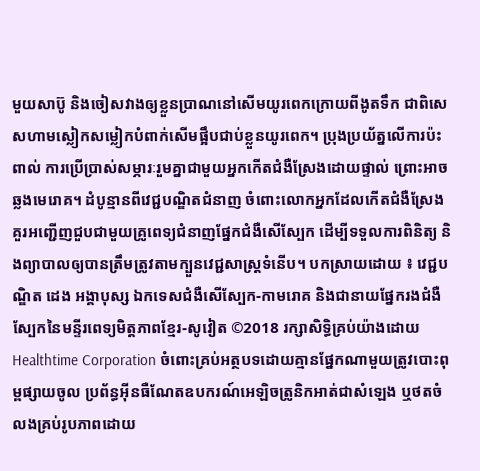មួយសាប៊ូ និងចៀសវាងឲ្យខ្លួនប្រាណនៅសើមយូរពេកក្រោយពីងូតទឹក ជាពិសេសហាមស្លៀកសម្លៀកបំពាក់សើមផ្អឹបជាប់ខ្លួនយូរពេក។ ប្រុងប្រយ័ត្នលើការប៉ះពាល់ ការប្រើប្រាស់សម្ភារៈរួមគ្នាជាមួយអ្នកកើតជំងឺស្រែងដោយផ្ទាល់ ព្រោះអាចឆ្លងមេរោគ។ ដំបូន្មានពីវេជ្ជបណ្ឌិតជំនាញ ចំពោះលោកអ្នកដែលកើតជំងឺស្រែង គួរអញ្ជើញជួបជាមួយគ្រូពេទ្យជំនាញផ្នែកជំងឺសើស្បែក ដើម្បីទទួលការពិនិត្យ និងព្យាបាលឲ្យបានត្រឹមត្រូវតាមក្បួនវេជ្ជសាស្ត្រទំនើប។ បកស្រាយដោយ ៖ វេជ្ជបណ្ឌិត ដេង អង្គាបុស្ស ឯកទេសជំងឺសើស្បែក-កាមរោគ និងជានាយផ្នែករងជំងឺស្បែកនៃមន្ទីរពេទ្យមិត្តភាពខ្មែរ-សូវៀត ©2018 រក្សាសិទ្ធិគ្រប់យ៉ាងដោយ Healthtime Corporation ចំពោះគ្រប់អត្ថបទដោយគ្មានផ្នែកណាមួយត្រូវបោះពុម្ពផ្សាយចូល ប្រព័ន្ធអ៊ីនធឺណែតឧបករណ៍អេឡិចត្រូនិកអាត់ជាសំឡេង ឬថតចំលងគ្រប់រូបភាពដោយ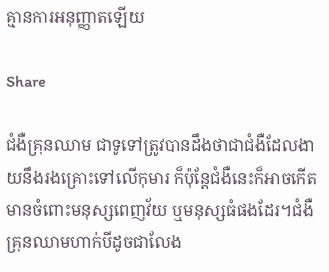គ្មានការអនុញ្ញាតឡើយ

Share

ជំងឺគ្រុនឈាម ជាទូទៅត្រូវបានដឹងថាជាជំងឺដែលងាយនឹងរងគ្រោះទៅលើកុមារ ក៏ប៉ុន្តែជំងឺនេះក៏អាចកើតមានចំពោះមនុស្សពេញវ័យ ឬមនុស្សធំផងដែរ។ជំងឺគ្រុនឈាមហាក់បីដូចជាលែង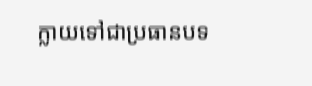ក្លាយទៅជាប្រធានបទ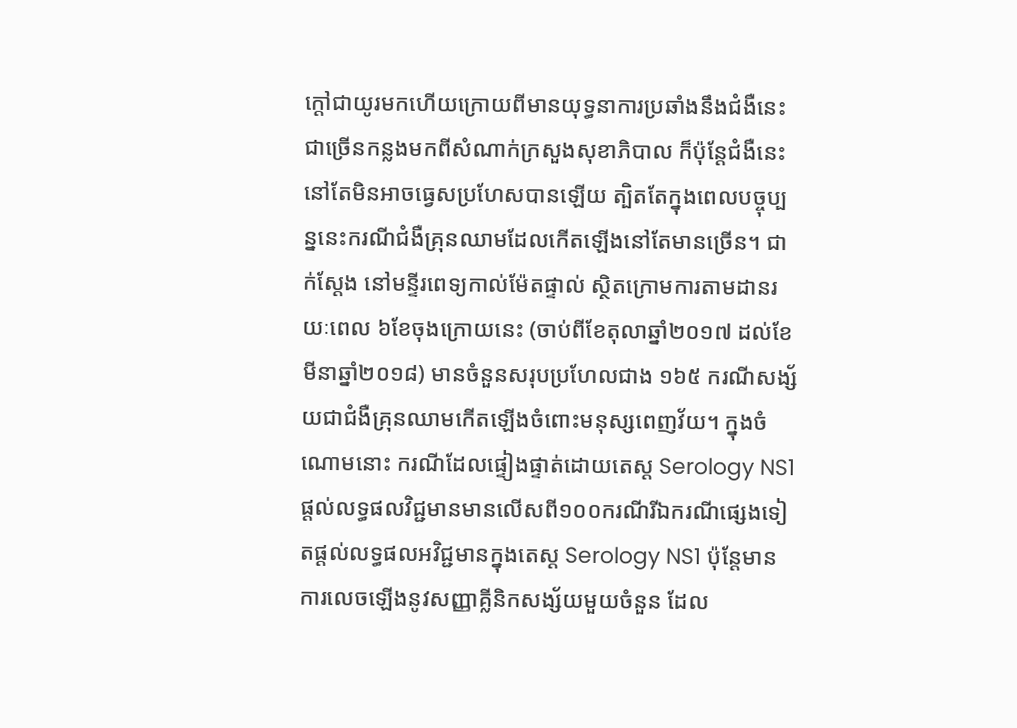ក្តៅជាយូរមកហើយក្រោយពីមានយុទ្ធនាការប្រឆាំងនឹងជំងឺនេះជាច្រើនកន្លងមកពីសំណាក់ក្រសួងសុខាភិបាល ក៏ប៉ុន្តែជំងឺនេះនៅតែមិនអាចធ្វេសប្រហែសបានឡើយ ត្បិតតែក្នុងពេលបច្ចុប្បន្ននេះករណីជំងឺគ្រុនឈាមដែលកើតឡើងនៅតែមានច្រើន។ ជាក់ស្តែង នៅមន្ទីរពេទ្យកាល់ម៉ែតផ្ទាល់ ស្ថិតក្រោមការតាមដានរយៈពេល ៦ខែចុងក្រោយនេះ (ចាប់ពីខែតុលាឆ្នាំ២០១៧ ដល់ខែមីនាឆ្នាំ២០១៨) មានចំនួនសរុបប្រហែលជាង ១៦៥ ករណីសង្ស័យជាជំងឺគ្រុនឈាមកើតឡើងចំពោះមនុស្សពេញវ័យ។ ក្នុងចំណោមនោះ ករណីដែលផ្ទៀងផ្ទាត់ដោយតេស្ត Serology NS1 ផ្តល់លទ្ធផលវិជ្ជមានមានលើសពី១០០ករណីរីឯករណីផ្សេងទៀតផ្តល់លទ្ធផលអវិជ្ជមានក្នុងតេស្ត Serology NS1 ប៉ុន្តែមានការលេចឡើងនូវសញ្ញាគ្លីនិកសង្ស័យមួយចំនួន ដែល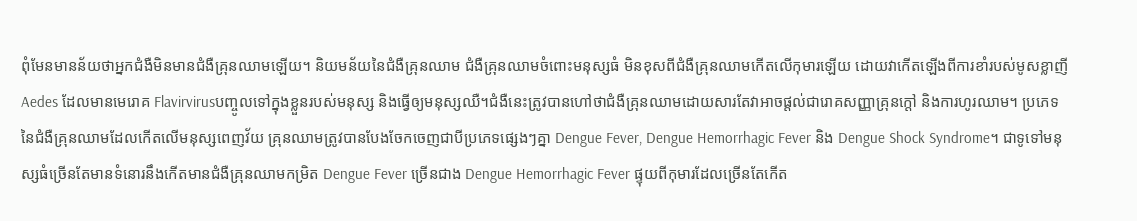ពុំមែនមានន័យថាអ្នកជំងឺមិនមានជំងឺគ្រុនឈាមឡើយ។ និយមន័យនៃជំងឺគ្រុនឈាម ជំងឺគ្រុនឈាមចំពោះមនុស្សធំ មិនខុសពីជំងឺគ្រុនឈាមកើតលើកុមារឡើយ ដោយវាកើតឡើងពីការខាំរបស់មូសខ្លាញី Aedes ដែលមានមេរោគ Flavirvirusបញ្ចូលទៅក្នុងខ្លួនរបស់មនុស្ស និងធ្វើឲ្យមនុស្សឈឺ។ជំងឺនេះត្រូវបានហៅថាជំងឺគ្រុនឈាមដោយសារតែវាអាចផ្តល់ជារោគសញ្ញាគ្រុនក្តៅ និងការហូរឈាម។ ប្រភេទនៃជំងឺគ្រុនឈាមដែលកើតលើមនុស្សពេញវ័យ គ្រុនឈាមត្រូវបានបែងចែកចេញជាបីប្រភេទផ្សេងៗគ្នា Dengue Fever, Dengue Hemorrhagic Fever និង Dengue Shock Syndrome។ ជាទូទៅមនុស្សធំច្រើនតែមានទំនោរនឹងកើតមានជំងឺគ្រុនឈាមកម្រិត Dengue Fever ច្រើនជាង Dengue Hemorrhagic Fever ផ្ទុយពីកុមារដែលច្រើនតែកើត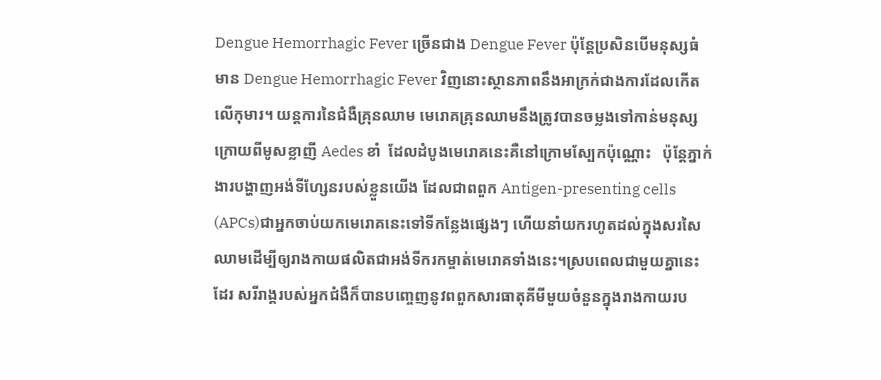Dengue Hemorrhagic Fever ច្រើនជាង Dengue Fever ប៉ុន្តែប្រសិនបើមនុស្សធំមាន Dengue Hemorrhagic Fever វិញនោះស្ថានភាពនឹងអាក្រក់ជាងការដែលកើតលើកុមារ។ យន្តការនៃជំងឺគ្រុនឈាម មេរោគគ្រុនឈាមនឹងត្រូវបានចម្លងទៅកាន់មនុស្សក្រោយពីមូសខ្លាញី Aedes ខាំ  ដែលដំបូងមេរោគនេះគឺនៅក្រោមស្បែកប៉ុណ្ណោះ   ប៉ុន្តែភ្នាក់ងារបង្ហាញអង់ទីហ្សែនរបស់ខ្លួនយើង ដែលជាពពួក Antigen-presenting cells (APCs)ជាអ្នកចាប់យកមេរោគនេះទៅទីកន្លែងផ្សេងៗ ហើយនាំយករហូតដល់ក្នុងសរសៃឈាមដើម្បីឲ្យរាងកាយផលិតជាអង់ទីករកម្ចាត់មេរោគទាំងនេះ។ស្របពេលជាមួយគ្នានេះដែរ សរីរាង្គរបស់អ្នកជំងឺក៏បានបញ្ចេញនូវពពួកសារធាតុគីមីមួយចំនួនក្នុងរាងកាយរប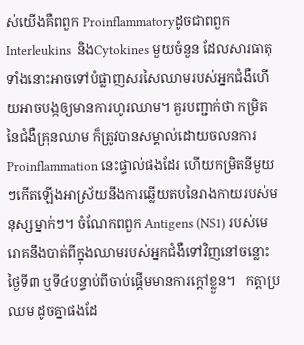ស់យើងគឺពពួក ProinflammatoryដូចជាពពួកInterleukins  និងCytokines មួយចំនួន ដែលសារធាតុទាំងនោះអាចទៅបំផ្លាញសរសៃឈាមរបស់អ្នកជំងឺហើយអាចបង្កឲ្យមានការហូរឈាម។ គួរបញ្ជាក់ថា កម្រិតនៃជំងឺគ្រុនឈាម ក៏ត្រូវបានសម្គាល់ដោយចលនការ Proinflammation នេះផ្ទាល់ផងដែរ ហើយកម្រិតនីមួយៗកើតឡើងអាស្រ័យនឹងការឆ្លើយតបនៃរាងកាយរបស់មនុស្សម្នាក់ៗ។ ចំណែកពពួក Antigens (NS1) របស់មេរោគនឹងបាត់ពីក្នុងឈាមរបស់អ្នកជំងឺទៅវិញនៅចន្លោះថ្ងៃទី៣ ឬទី៤បន្ទាប់ពីចាប់ផ្តើមមានការក្តៅខ្លួន។   កត្តាប្រឈម ដូចគ្នាផងដែ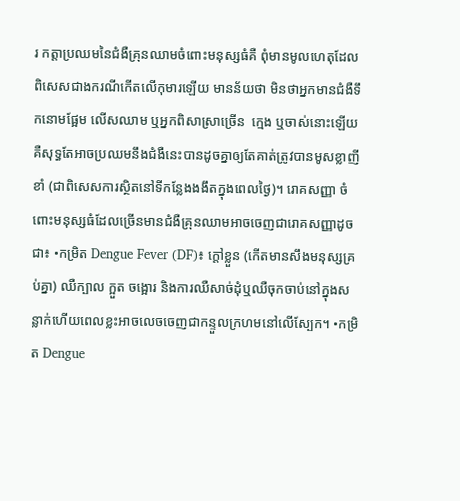រ កត្តាប្រឈមនៃជំងឺគ្រុនឈាមចំពោះមនុស្សធំគឺ ពុំមានមូលហេតុដែលពិសេសជាងករណីកើតលើកុមារឡើយ មានន័យថា មិនថាអ្នកមានជំងឺទឹកនោមផ្អែម លើសឈាម ឬអ្នកពិសាស្រាច្រើន  ក្មេង ឬចាស់នោះឡើយ  គឺសុទ្ធតែអាចប្រឈមនឹងជំងឺនេះបានដូចគ្នាឲ្យតែគាត់ត្រូវបានមូសខ្លាញីខាំ (ជាពិសេសការស្ថិតនៅទីកន្លែងងងឹតក្នុងពេលថ្ងៃ)។ រោគសញ្ញា ចំពោះមនុស្សធំដែលច្រើនមានជំងឺគ្រុនឈាមអាចចេញជារោគសញ្ញាដូចជា៖ •កម្រិត Dengue Fever (DF)៖ ក្តៅខ្លួន (កើតមានសឹងមនុស្សគ្រប់គ្នា) ឈឺក្បាល ក្អួត ចង្អោរ និងការឈឺសាច់ដុំឬឈឺចុកចាប់នៅក្នុងសន្លាក់ហើយពេលខ្លះអាចលេចចេញជាកន្ទួលក្រហមនៅលើស្បែក។ •កម្រិត Dengue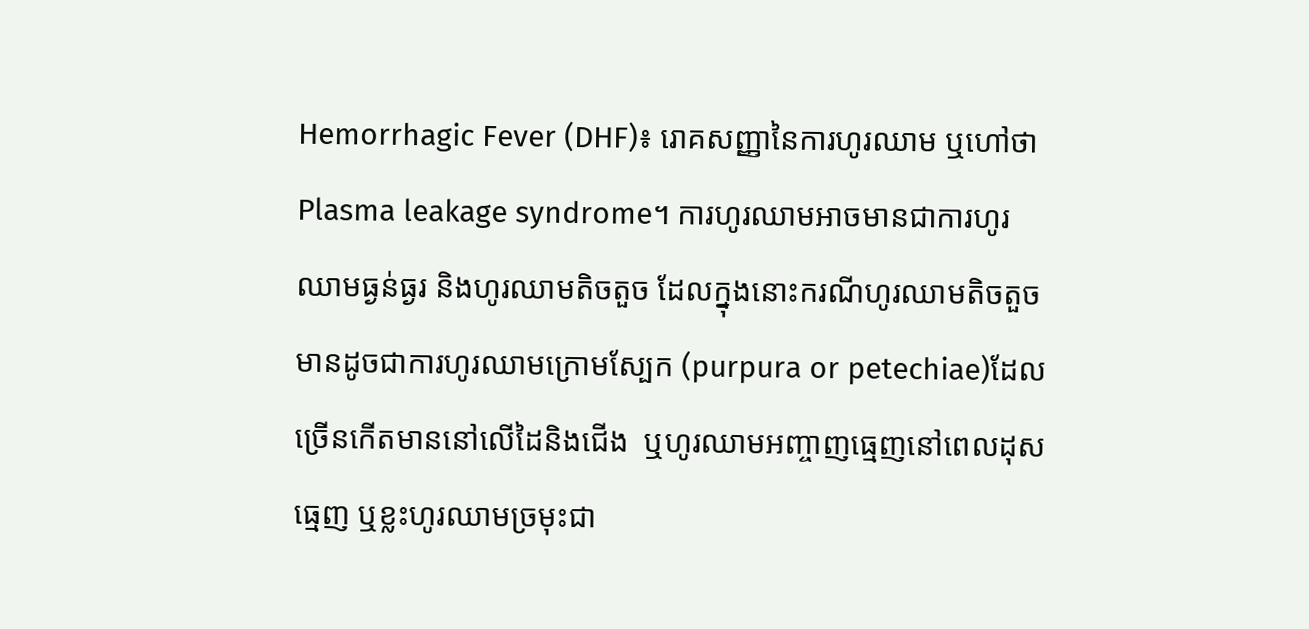Hemorrhagic Fever (DHF)៖ រោគសញ្ញានៃការហូរឈាម ឬហៅថាPlasma leakage syndrome។ ការហូរឈាមអាចមានជាការហូរឈាមធ្ងន់ធ្ងរ និងហូរឈាមតិចតួច ដែលក្នុងនោះករណីហូរឈាមតិចតួចមានដូចជាការហូរឈាមក្រោមស្បែក (purpura or petechiae)ដែលច្រើនកើតមាននៅលើដៃនិងជើង  ឬហូរឈាមអញ្ចាញធ្មេញនៅពេលដុសធ្មេញ ឬខ្លះហូរឈាមច្រមុះជា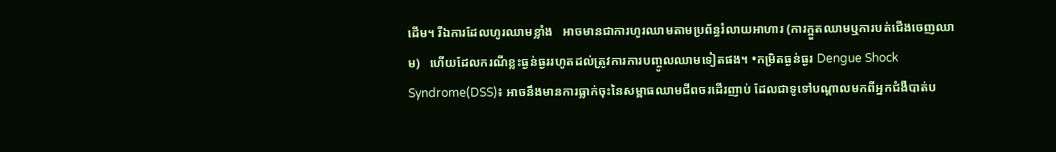ដើម។ រីឯការដែលហូរឈាមខ្លាំង   អាចមានជាការហូរឈាមតាមប្រព័ន្ធរំលាយអាហារ (ការក្អួតឈាមឬការបត់ជើងចេញឈាម)   ហើយដែលករណីខ្លះធ្ងន់ធ្ងររហូតដល់ត្រូវការការបញ្ចូលឈាមទៀតផង។ •កម្រិតធ្ងន់ធ្ងរ Dengue Shock Syndrome(DSS)៖ អាចនឹងមានការធ្លាក់ចុះនៃសម្ពាធឈាមជីពចរដើរញាប់ ដែលជាទូទៅបណ្តាលមកពីអ្នកជំងឺបាត់ប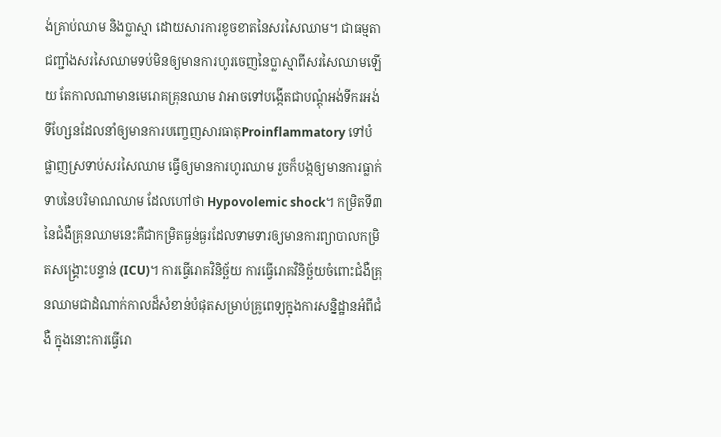ង់គ្រាប់ឈាម និងប្លាស្មា ដោយសារការខូចខាតនៃសរសៃឈាម។ ជាធម្មតាជញ្ជាំងសរសៃឈាមទប់មិនឲ្យមានការហូរចេញនៃប្លាស្មាពីសរសៃឈាមឡើយ តែកាលណាមានមេរោគគ្រុនឈាម វាអាចទៅបង្កើតជាបណ្តុំអង់ទីករអង់ទីហ្សែនដែលនាំឲ្យមានការបញ្ចេញសារធាតុProinflammatory ទៅបំផ្លាញស្រទាប់សរសៃឈាម ធ្វើឲ្យមានការហូរឈាម រួចក៏បង្កឲ្យមានការធ្លាក់ទាបនៃបរិមាណឈាម ដែលហៅថា Hypovolemic shock។ កម្រិតទី៣ នៃជំងឺគ្រុនឈាមនេះគឺជាកម្រិតធ្ងន់ធ្ងរដែលទាមទារឲ្យមានការព្យាបាលកម្រិតសង្គ្រោះបន្ទាន់ (ICU)។ ការធ្វើរោគវិនិច្ឆ័យ ការធ្វើរោគវិនិច្ឆ័យចំពោះជំងឺគ្រុនឈាមជាដំណាក់កាលដ៏សំខាន់បំផុតសម្រាប់គ្រូពេទ្យក្នុងការសន្និដ្ឋានអំពីជំងឺ ក្នុងនោះការធ្វើរោ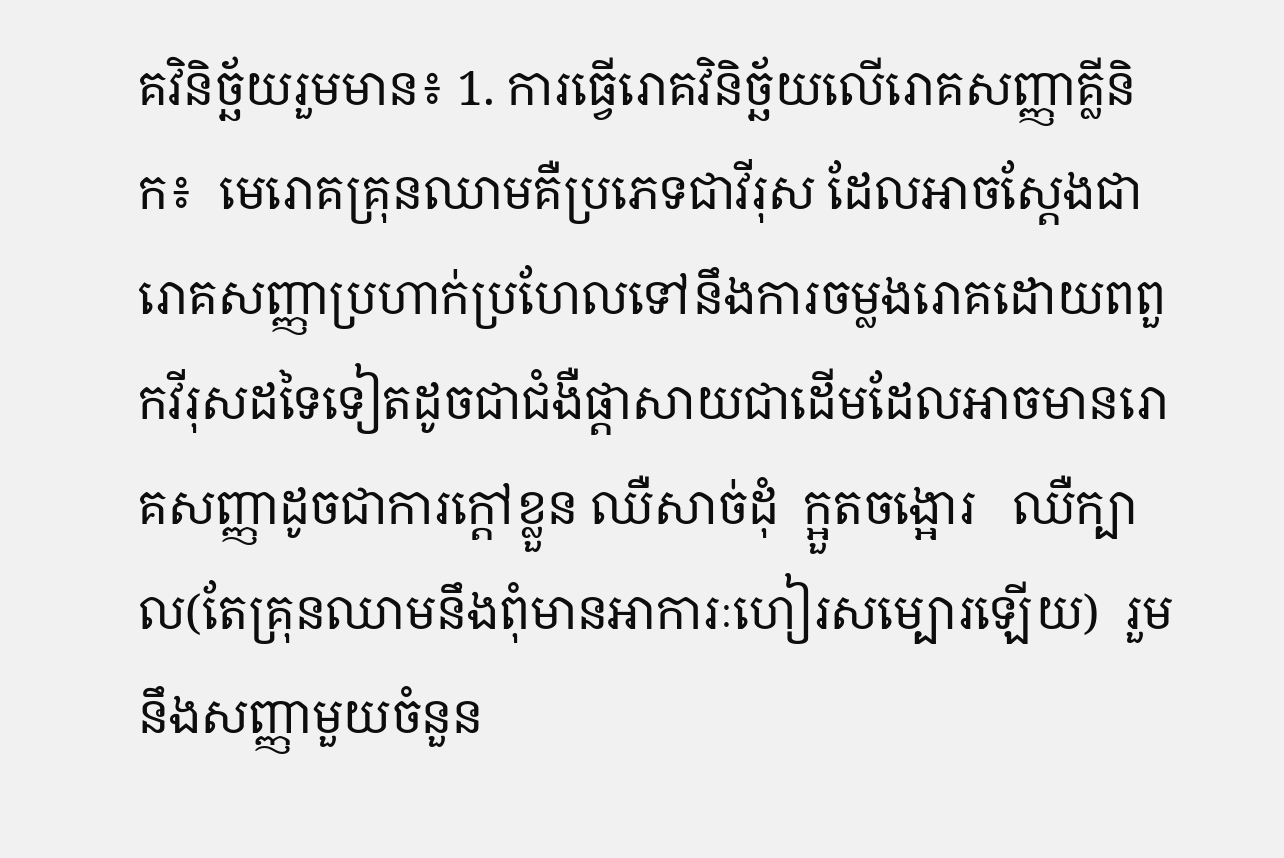គវិនិច្ឆ័យរួមមាន៖ 1. ការធ្វើរោគវិនិច្ឆ័យលើរោគសញ្ញាគ្លីនិក៖  មេរោគគ្រុនឈាមគឺប្រភេទជាវីរុស ដែលអាចស្តែងជារោគសញ្ញាប្រហាក់ប្រហែលទៅនឹងការចម្លងរោគដោយពពួកវីរុសដទៃទៀតដូចជាជំងឺផ្តាសាយជាដើមដែលអាចមានរោគសញ្ញាដូចជាការក្តៅខ្លួន ឈឺសាច់ដុំ  ក្អួតចង្អោរ   ឈឺក្បាល(តែគ្រុនឈាមនឹងពុំមានអាការៈហៀរសម្បោរឡើយ)  រួមនឹងសញ្ញាមួយចំនួន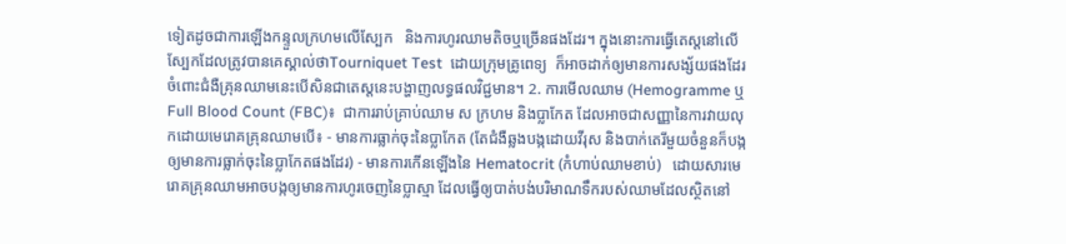ទៀតដូចជាការឡើងកន្ទួលក្រហមលើស្បែក   និងការហូរឈាមតិចឬច្រើនផងដែរ។ ក្នុងនោះការធ្វើតេស្តនៅលើស្បែកដែលត្រូវបានគេស្គាល់ថាTourniquet Test  ដោយក្រុមគ្រូពេទ្យ  ក៏អាចដាក់ឲ្យមានការសង្ស័យផងដែរចំពោះជំងឺគ្រុនឈាមនេះបើសិនជាតេស្តនេះបង្ហាញលទ្ធផលវិជ្ជមាន។ 2. ការមើលឈាម (Hemogramme ឬ Full Blood Count (FBC)៖  ជាការរាប់គ្រាប់ឈាម ស ក្រហម និងប្លាកែត ដែលអាចជាសញ្ញានៃការវាយលុកដោយមេរោគគ្រុនឈាមបើ៖ - មានការធ្លាក់ចុះនៃប្លាកែត (តែជំងឺឆ្លងបង្កដោយវីរុស និងបាក់តេរីមួយចំនួនក៏បង្កឲ្យមានការធ្លាក់ចុះនៃប្លាកែតផងដែរ) - មានការកើនឡើងនៃ Hematocrit (កំហាប់ឈាមខាប់)   ដោយសារមេរោគគ្រុនឈាមអាចបង្កឲ្យមានការហូរចេញនៃប្លាស្មា ដែលធ្វើឲ្យបាត់បង់បរិមាណទឹករបស់ឈាមដែលស្ថិតនៅ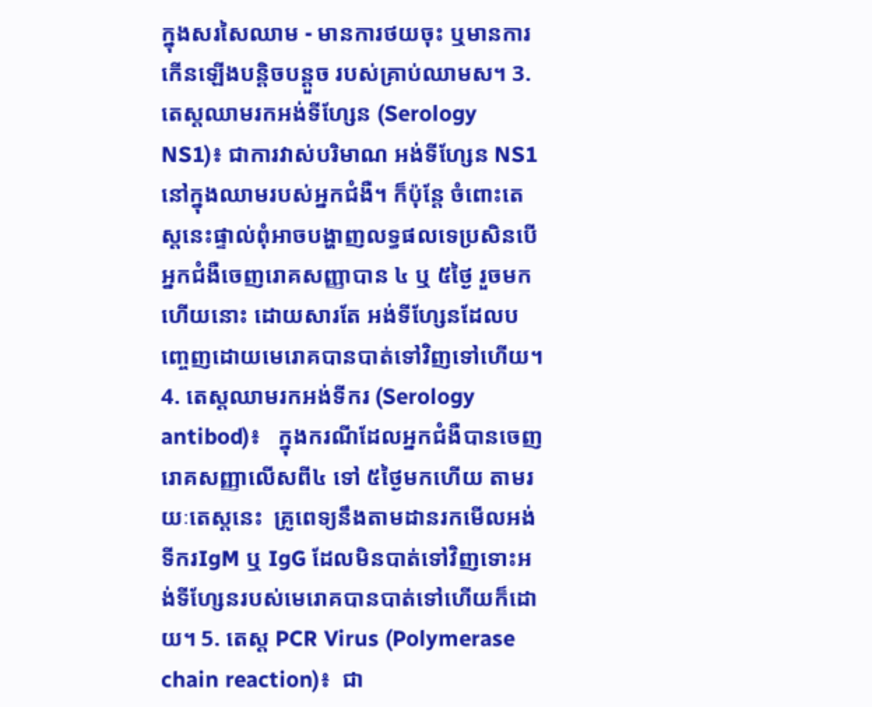ក្នុងសរសៃឈាម - មានការថយចុះ ឬមានការកើនឡើងបន្តិចបន្តួច របស់គ្រាប់ឈាមស។ 3. តេស្តឈាមរកអង់ទីហ្សែន (Serology NS1)៖ ជាការវាស់បរិមាណ អង់ទីហ្សែន NS1 នៅក្នុងឈាមរបស់អ្នកជំងឺ។ ក៏ប៉ុន្តែ ចំពោះតេស្តនេះផ្ទាល់ពុំអាចបង្ហាញលទ្ធផលទេប្រសិនបើអ្នកជំងឺចេញរោគសញ្ញាបាន ៤ ឬ ៥ថ្ងៃ រួចមកហើយនោះ ដោយសារតែ អង់ទីហ្សែនដែលបញ្ចេញដោយមេរោគបានបាត់ទៅវិញទៅហើយ។ 4. តេស្តឈាមរកអង់ទីករ (Serology antibod)៖   ក្នុងករណីដែលអ្នកជំងឺបានចេញរោគសញ្ញាលើសពី៤ ទៅ ៥ថ្ងៃមកហើយ តាមរយៈតេស្តនេះ  គ្រូពេទ្យនឹងតាមដានរកមើលអង់ទីករIgM ឬ IgG ដែលមិនបាត់ទៅវិញទោះអង់ទីហ្សែនរបស់មេរោគបានបាត់ទៅហើយក៏ដោយ។ 5. តេស្ត PCR Virus (Polymerase chain reaction)៖  ជា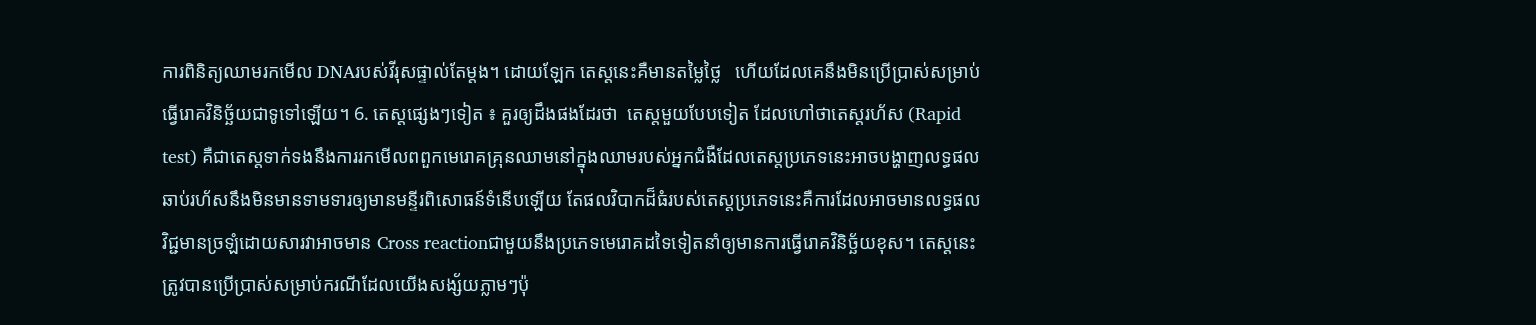ការពិនិត្យឈាមរកមើល DNAរបស់វីរុសផ្ទាល់តែម្តង។ ដោយឡែក តេស្តនេះគឺមានតម្លៃថ្លៃ   ហើយដែលគេនឹងមិនប្រើប្រាស់សម្រាប់ធ្វើរោគវិនិច្ឆ័យជាទូទៅឡើយ។ 6. តេស្តផ្សេងៗទៀត ៖ គួរឲ្យដឹងផងដែរថា  តេស្តមួយបែបទៀត ដែលហៅថាតេស្តរហ័ស (Rapid test) គឺជាតេស្តទាក់ទងនឹងការរកមើលពពួកមេរោគគ្រុនឈាមនៅក្នុងឈាមរបស់អ្នកជំងឺដែលតេស្តប្រភេទនេះអាចបង្ហាញលទ្ធផលឆាប់រហ័សនឹងមិនមានទាមទារឲ្យមានមន្ទីរពិសោធន៍ទំនើបឡើយ តែផលវិបាកដ៏ធំរបស់តេស្តប្រភេទនេះគឺការដែលអាចមានលទ្ធផលវិជ្ជមានច្រឡំដោយសារវាអាចមាន Cross reactionជាមួយនឹងប្រភេទមេរោគដទៃទៀតនាំឲ្យមានការធ្វើរោគវិនិច្ឆ័យខុស។ តេស្តនេះត្រូវបានប្រើប្រាស់សម្រាប់ករណីដែលយើងសង្ស័យភ្លាមៗប៉ុ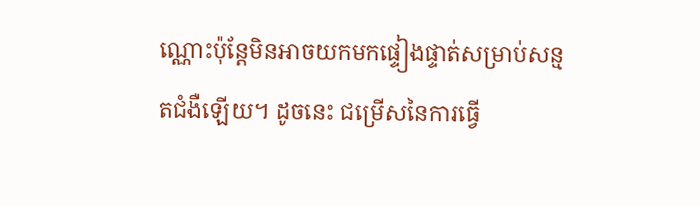ណ្ណោះប៉ុន្តែមិនអាចយកមកផ្ទៀងផ្ទាត់សម្រាប់សន្មតជំងឺឡើយ។ ដូចនេះ ជម្រើសនៃការធ្វើ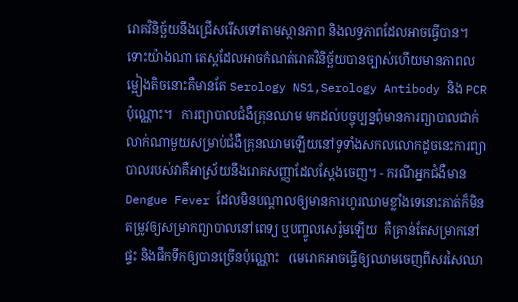រោគវិនិច្ឆ័យនឹងជ្រើសរើសទៅតាមស្ថានភាព និងលទ្ធភាពដែលអាចធ្វើបាន។  ទោះយ៉ាងណា តេស្តដែលអាចកំណត់រោគវិនិច្ឆ័យបានច្បាស់ហើយមានភាពលម្អៀងតិចនោះគឺមានតែ Serology NS1,Serology Antibody និង PCR ប៉ុណ្ណោះ។   ការព្យាបាលជំងឺគ្រុនឈាម មកដល់បច្ចុប្បន្នពុំមានការព្យាបាលជាក់លាក់ណាមួយសម្រាប់ជំងឺគ្រុនឈាមឡើយនៅទូទាំងសកលលោកដូចនេះការព្យាបាលរបស់វាគឺអាស្រ័យនឹងរោគសញ្ញាដែលស្តែងចេញ។ - ករណីអ្នកជំងឺមាន Dengue Fever ដែលមិនបណ្តាលឲ្យមានការហូរឈាមខ្លាំងទេនោះគាត់ក៏មិនតម្រូវឲ្យសម្រាកព្យាបាលនៅពេទ្យ ឬបញ្ចូលសេរ៉ូមឡើយ  គឺគ្រាន់តែសម្រាកនៅផ្ទះ និងផឹកទឹកឲ្យបានច្រើនប៉ុណ្ណោះ   (មេរោគអាចធ្វើឲ្យឈាមចេញពីសរសៃឈា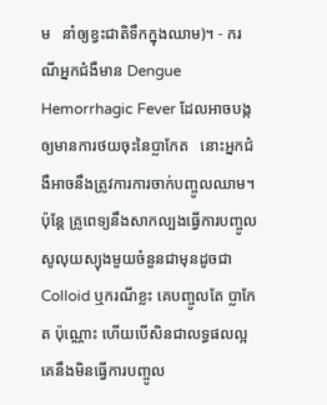ម   នាំឲ្យខ្វះជាតិទឹកក្នុងឈាម)។ - ករណីអ្នកជំងឺមាន Dengue Hemorrhagic Fever ដែលអាចបង្កឲ្យមានការថយចុះនៃប្លាកែត   នោះអ្នកជំងឺអាចនឹងត្រូវការការចាក់បញ្ចូលឈាម។ ប៉ុន្តែ គ្រូពេទ្យនឹងសាកល្បងធ្វើការបញ្ចូលសូលុយស្យុងមួយចំនួនជាមុនដូចជាColloid ឬករណីខ្លះ គេបញ្ចូលតែ ប្លាកែត ប៉ុណ្ណោះ ហើយបើសិនជាលទ្ធផលល្អគេនឹងមិនធ្វើការបញ្ចូល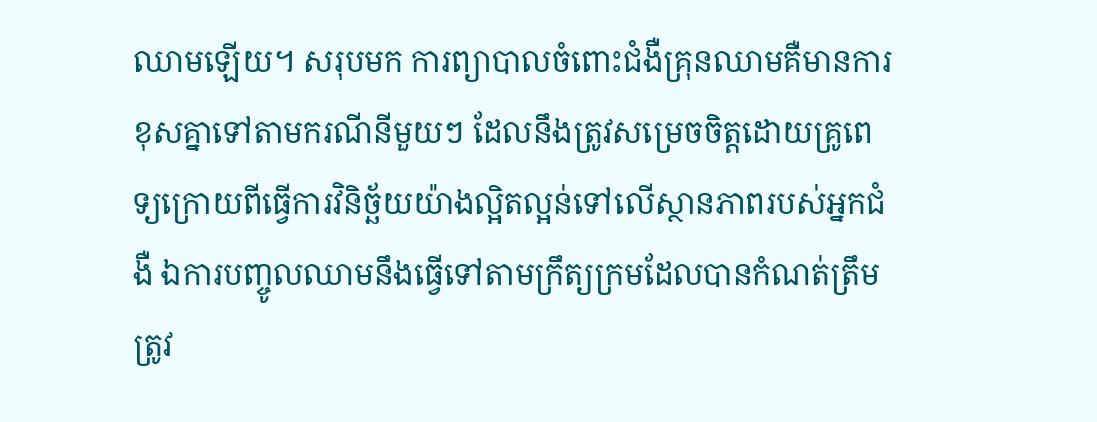ឈាមឡើយ។ សរុបមក ការព្យាបាលចំពោះជំងឺគ្រុនឈាមគឺមានការខុសគ្នាទៅតាមករណីនីមួយៗ ដែលនឹងត្រូវសម្រេចចិត្តដោយគ្រូពេទ្យក្រោយពីធ្វើការវិនិច្ឆ័យយ៉ាងល្អិតល្អន់ទៅលើស្ថានភាពរបស់អ្នកជំងឺ ឯការបញ្ចូលឈាមនឹងធ្វើទៅតាមក្រឹត្យក្រមដែលបានកំណត់ត្រឹមត្រូវ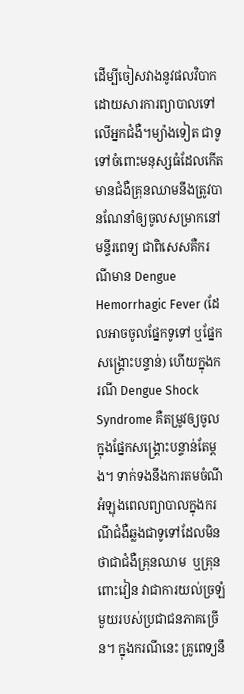ដើម្បីចៀសវាងនូវផលវិបាកដោយសារការព្យាបាលទៅលើអ្នកជំងឺ។ម្យ៉ាងទៀត ជាទូទៅចំពោះមនុស្សធំដែលកើតមានជំងឺគ្រុនឈាមនឹងត្រូវបានណែនាំឲ្យចូលសម្រាកនៅមន្ទីរពេទ្យ ជាពិសេសគឺករណីមាន Dengue Hemorrhagic Fever (ដែលអាចចូលផ្នែកទូទៅ ឬផ្នែកសង្គ្រោះបន្ទាន់) ហើយក្នុងករណី Dengue Shock Syndrome គឺតម្រូវឲ្យចូលក្នុងផ្នែកសង្គ្រោះបន្ទាន់តែម្តង។ ទាក់ទងនឹងការតមចំណីអំឡុងពេលព្យាបាលក្នុងករណីជំងឺឆ្លងជាទូទៅដែលមិនថាជាជំងឺគ្រុនឈាម  ឬគ្រុនពោះវៀន វាជាការយល់ច្រឡំមួយរបស់ប្រជាជនភាគច្រើន។ ក្នុងករណីនេះ គ្រូពេទ្យនឹ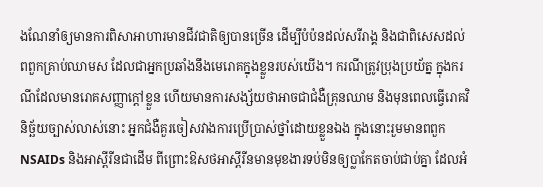ងណែនាំឲ្យមានការពិសាអាហារមានជីវជាតិឲ្យបានច្រើន ដើម្បីបំប៉នដល់សរីរាង្គ និងជាពិសេសដល់ពពួកគ្រាប់ឈាមស ដែលជាអ្នកប្រឆាំងនឹងមេរោគក្នុងខ្លួនរបស់យើង។ ករណីត្រូវប្រុងប្រយ័ត្ន ក្នុងករណីដែលមានរោគសញ្ញាក្តៅខ្លួន ហើយមានការសង្ស័យថាអាចជាជំងឺគ្រុនឈាម និងមុនពេលធ្វើរោគវិនិច្ឆ័យច្បាស់លាស់នោះ អ្នកជំងឺគួរចៀសវាងការប្រើប្រាស់ថ្នាំដោយខ្លួនឯង ក្នុងនោះរួមមានពពួក NSAIDs និងអាស្ពីរីនជាដើម ពីព្រោះឱសថអាស្ពីរីនមានមុខងារទប់មិនឲ្យប្លាកែតចាប់ជាប់គ្នា ដែលអំ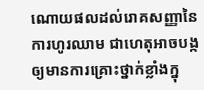ណោយផលដល់រោគសញ្ញានៃការហូរឈាម ជាហេតុអាចបង្កឲ្យមានការគ្រោះថ្នាក់ខ្លាំងក្នុ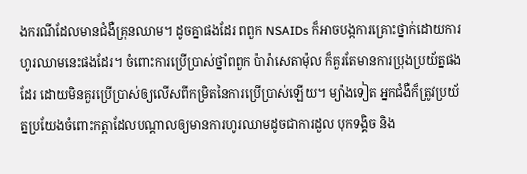ងករណីដែលមានជំងឺគ្រុនឈាម។ ដូចគ្នាផងដែរ ពពួក NSAIDs ក៏អាចបង្កការគ្រោះថ្នាក់ដោយការហូរឈាមនេះផងដែរ។ ចំពោះការប្រើប្រាស់ថ្នាំពពួក ប៉ារ៉ាសេតាម៉ុល ក៏គួរតែមានការប្រុងប្រយ័ត្នផងដែរ ដោយមិនគួរប្រើប្រាស់ឲ្យលើសពីកម្រិតនៃការប្រើប្រាស់ឡើយ។ ម្យ៉ាងទៀត អ្នកជំងឺក៏ត្រូវប្រយ័ត្នប្រយែងចំពោះកត្តាដែលបណ្តាលឲ្យមានការហូរឈាមដូចជាការដួល បុកទង្គិច និង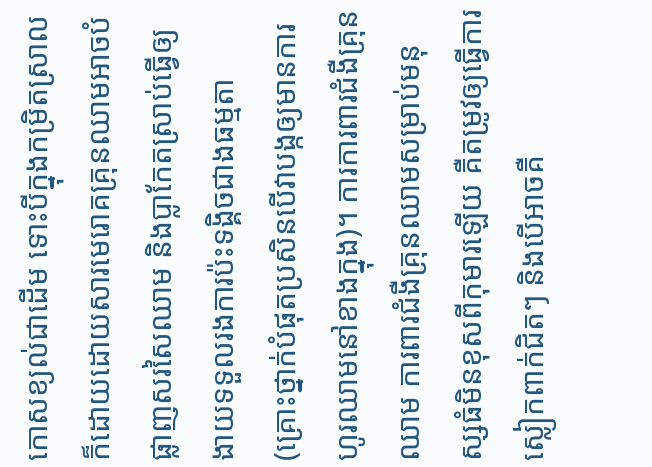កោសខ្យល់ជាដើម ទោះបីក្នុងកម្រិតស្រាលក៏ដោយដោយសារមេរោគគ្រុនឈាមអាចបំផ្លាញសរសៃឈាម និងប្លាកែតស្រាប់ធ្វើឲ្យងាយទទួលរងការប៉ះទង្គិចជាងធម្មតា (គ្រោះថ្នាក់បំផុតប្រសិនបើវាបង្កឲ្យមានការហូរឈាមនៅខាងក្នុង)។ ការការពារជំងឺគ្រុនឈាម ការពារជំងឺគ្រុនឈាមសម្រាប់មនុស្សធំមិនខុសពីកុមារឡើយ គឺតម្រូវឲ្យធ្វើការស្លៀកពាក់ជិតៗ និងបើអាចគឺ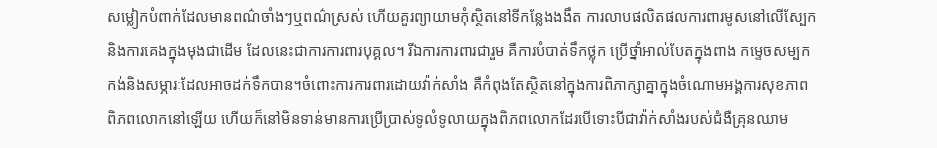សម្លៀកបំពាក់ដែលមានពណ៌ចាំងៗឬពណ៌ស្រស់ ហើយគួរព្យាយាមកុំស្ថិតនៅទីកន្លែងងងឹត ការលាបផលិតផលការពារមូសនៅលើស្បែក និងការគេងក្នុងមុងជាដើម ដែលនេះជាការការពារបុគ្គល។ រីឯការការពារជារួម គឺការបំបាត់ទឹកថ្លុក ប្រើថ្នាំអាល់បែតក្នុងពាង កម្ទេចសម្បកកង់និងសម្ភារៈដែលអាចដក់ទឹកបាន។ចំពោះការការពារដោយវ៉ាក់សាំង គឺកំពុងតែស្ថិតនៅក្នុងការពិភាក្សាគ្នាក្នុងចំណោមអង្គការសុខភាពពិភពលោកនៅឡើយ ហើយក៏នៅមិនទាន់មានការប្រើប្រាស់ទូលំទូលាយក្នុងពិភពលោកដែរបើទោះបីជាវ៉ាក់សាំងរបស់ជំងឺគ្រុនឈាម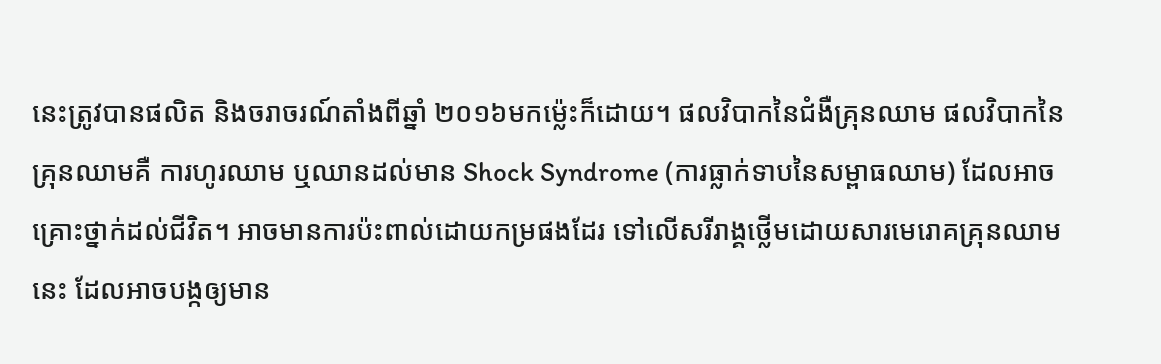នេះត្រូវបានផលិត និងចរាចរណ៍តាំងពីឆ្នាំ ២០១៦មកម្ល៉េះក៏ដោយ។ ផលវិបាកនៃជំងឺគ្រុនឈាម ផលវិបាកនៃគ្រុនឈាមគឺ ការហូរឈាម ឬឈានដល់មាន Shock Syndrome (ការធ្លាក់ទាបនៃសម្ពាធឈាម) ដែលអាចគ្រោះថ្នាក់ដល់ជីវិត។ អាចមានការប៉ះពាល់ដោយកម្រផងដែរ ទៅលើសរីរាង្គថ្លើមដោយសារមេរោគគ្រុនឈាមនេះ ដែលអាចបង្កឲ្យមាន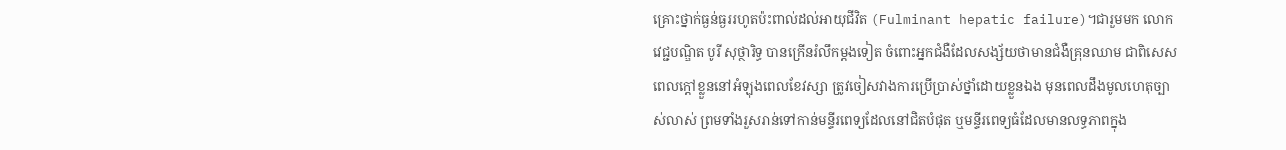គ្រោះថ្នាក់ធ្ងន់ធ្ងររហូតប៉ះពាល់ដល់អាយុជីវិត (Fulminant hepatic failure)។ជារួមមក លោកវេជ្ជបណ្ឌិត បូរី សុថ្ថារិទ្ធ បានក្រើនរំលឹកម្តងទៀត ចំពោះអ្នកជំងឺដែលសង្ស័យថាមានជំងឺគ្រុនឈាម ជាពិសេសពេលក្តៅខ្លួននៅអំឡុងពេលខែវស្សា ត្រូវចៀសវាងការប្រើប្រាស់ថ្នាំដោយខ្លួនឯង មុនពេលដឹងមូលហេតុច្បាស់លាស់ ព្រមទាំងរួសរាន់ទៅកាន់មន្ទីរពេទ្យដែលនៅជិតបំផុត ឬមន្ទីរពេទ្យធំដែលមានលទ្ធភាពក្នុង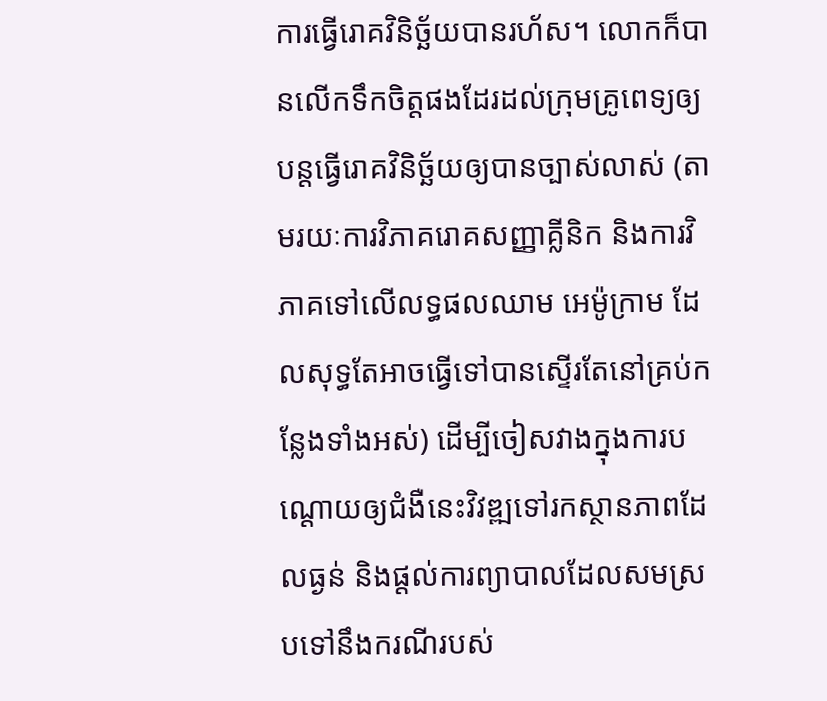ការធ្វើរោគវិនិច្ឆ័យបានរហ័ស។ លោកក៏បានលើកទឹកចិត្តផងដែរដល់ក្រុមគ្រូពេទ្យឲ្យបន្តធ្វើរោគវិនិច្ឆ័យឲ្យបានច្បាស់លាស់ (តាមរយៈការវិភាគរោគសញ្ញាគ្លីនិក និងការវិភាគទៅលើលទ្ធផលឈាម អេម៉ូក្រាម ដែលសុទ្ធតែអាចធ្វើទៅបានស្ទើរតែនៅគ្រប់កន្លែងទាំងអស់) ដើម្បីចៀសវាងក្នុងការបណ្តោយឲ្យជំងឺនេះវិវឌ្ឍទៅរកស្ថានភាពដែលធ្ងន់ និងផ្តល់ការព្យាបាលដែលសមស្របទៅនឹងករណីរបស់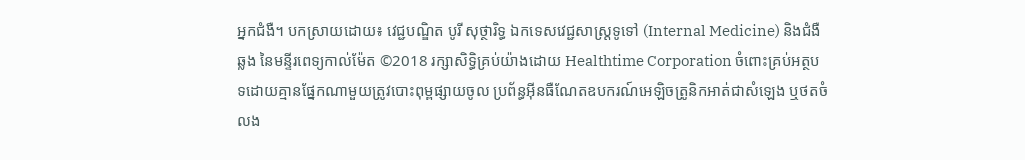អ្នកជំងឺ។ បកស្រាយដោយ៖ វេជ្ជបណ្ឌិត បូរី សុថ្ថារិទ្ធ ឯកទេសវេជ្ជសាស្រ្តទូទៅ (Internal Medicine) និងជំងឺឆ្លង នៃមន្ទីរពេទ្យកាល់ម៉ែត ©2018 រក្សាសិទ្ធិគ្រប់យ៉ាងដោយ Healthtime Corporation ចំពោះគ្រប់អត្ថបទដោយគ្មានផ្នែកណាមួយត្រូវបោះពុម្ពផ្សាយចូល ប្រព័ន្ធអ៊ីនធឺណែតឧបករណ៍អេឡិចត្រូនិកអាត់ជាសំឡេង ឬថតចំលង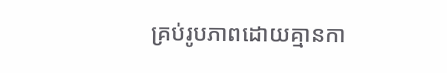គ្រប់រូបភាពដោយគ្មានកា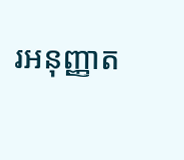រអនុញ្ញាត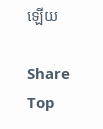ឡើយ

Share
Top